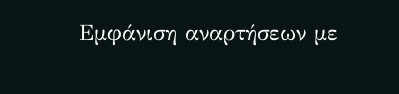Εμφάνιση αναρτήσεων με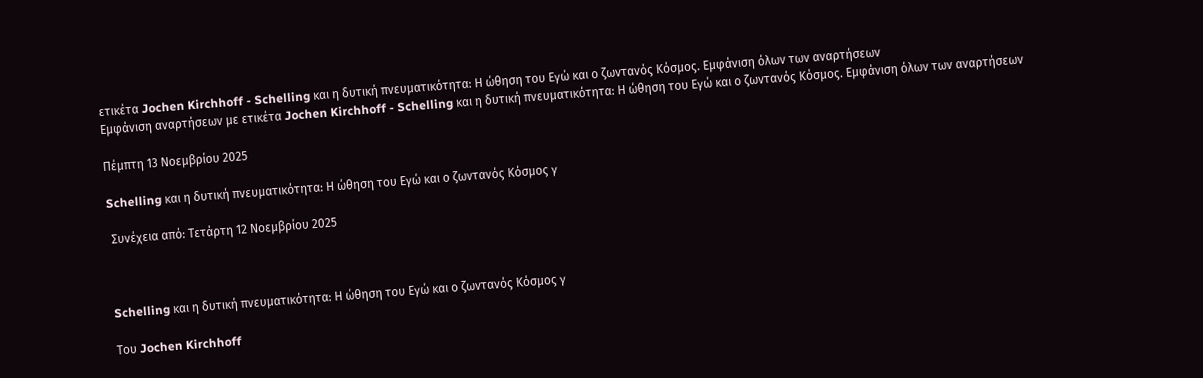ετικέτα Jochen Kirchhoff - Schelling και η δυτική πνευματικότητα: Η ώθηση του Εγώ και ο ζωντανός Κόσμος. Εμφάνιση όλων των αναρτήσεων
Εμφάνιση αναρτήσεων με ετικέτα Jochen Kirchhoff - Schelling και η δυτική πνευματικότητα: Η ώθηση του Εγώ και ο ζωντανός Κόσμος. Εμφάνιση όλων των αναρτήσεων

Πέμπτη 13 Νοεμβρίου 2025

Schelling και η δυτική πνευματικότητα: Η ώθηση του Εγώ και ο ζωντανός Κόσμος γ

 Συνέχεια από: Tετάρτη 12 Νοεμβρίου 2025



Schelling και η δυτική πνευματικότητα: Η ώθηση του Εγώ και ο ζωντανός Κόσμος γ

Του Jochen Kirchhoff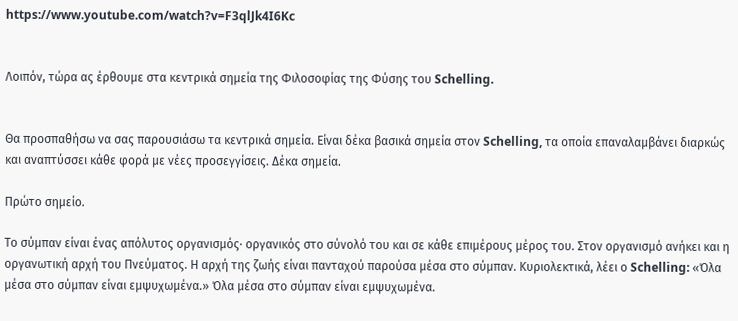https://www.youtube.com/watch?v=F3qlJk4I6Kc


Λοιπόν, τώρα ας έρθουμε στα κεντρικά σημεία της Φιλοσοφίας της Φύσης του Schelling.


Θα προσπαθήσω να σας παρουσιάσω τα κεντρικά σημεία. Είναι δέκα βασικά σημεία στον Schelling, τα οποία επαναλαμβάνει διαρκώς και αναπτύσσει κάθε φορά με νέες προσεγγίσεις. Δέκα σημεία.

Πρώτο σημείο.

Το σύμπαν είναι ένας απόλυτος οργανισμός· οργανικός στο σύνολό του και σε κάθε επιμέρους μέρος του. Στον οργανισμό ανήκει και η οργανωτική αρχή του Πνεύματος. Η αρχή της ζωής είναι πανταχού παρούσα μέσα στο σύμπαν. Κυριολεκτικά, λέει ο Schelling: «Όλα μέσα στο σύμπαν είναι εμψυχωμένα.» Όλα μέσα στο σύμπαν είναι εμψυχωμένα.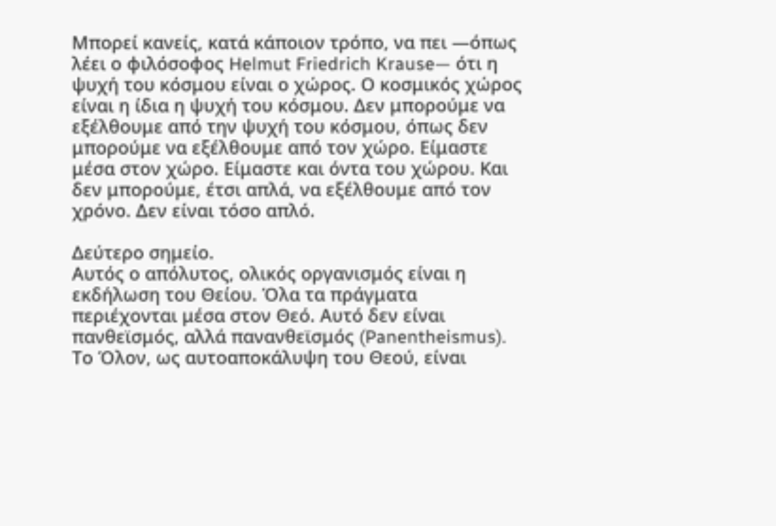Μπορεί κανείς, κατά κάποιον τρόπο, να πει —όπως λέει ο φιλόσοφος Helmut Friedrich Krause— ότι η ψυχή του κόσμου είναι ο χώρος. Ο κοσμικός χώρος είναι η ίδια η ψυχή του κόσμου. Δεν μπορούμε να εξέλθουμε από την ψυχή του κόσμου, όπως δεν μπορούμε να εξέλθουμε από τον χώρο. Είμαστε μέσα στον χώρο. Είμαστε και όντα του χώρου. Και δεν μπορούμε, έτσι απλά, να εξέλθουμε από τον χρόνο. Δεν είναι τόσο απλό.

Δεύτερο σημείο.
Αυτός ο απόλυτος, ολικός οργανισμός είναι η εκδήλωση του Θείου. Όλα τα πράγματα περιέχονται μέσα στον Θεό. Αυτό δεν είναι πανθεϊσμός, αλλά πανανθεϊσμός (Panentheismus). Το Όλον, ως αυτοαποκάλυψη του Θεού, είναι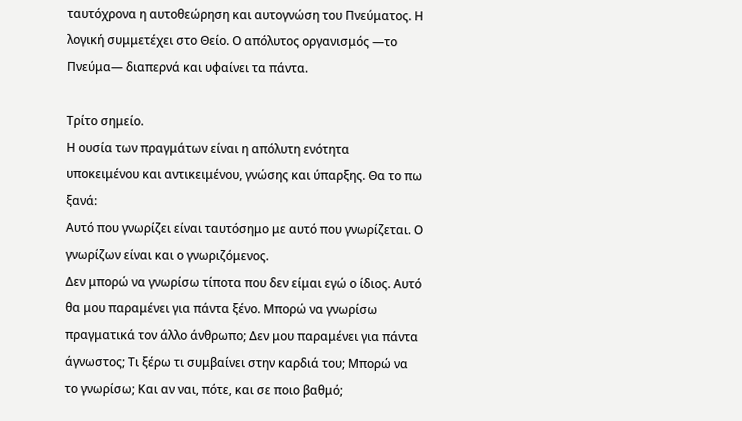ταυτόχρονα η αυτοθεώρηση και αυτογνώση του Πνεύματος. Η λογική συμμετέχει στο Θείο. Ο απόλυτος οργανισμός —το Πνεύμα— διαπερνά και υφαίνει τα πάντα.

Τρίτο σημείο.
Η ουσία των πραγμάτων είναι η απόλυτη ενότητα υποκειμένου και αντικειμένου, γνώσης και ύπαρξης. Θα το πω ξανά:
Αυτό που γνωρίζει είναι ταυτόσημο με αυτό που γνωρίζεται. Ο γνωρίζων είναι και ο γνωριζόμενος.
Δεν μπορώ να γνωρίσω τίποτα που δεν είμαι εγώ ο ίδιος. Αυτό θα μου παραμένει για πάντα ξένο. Μπορώ να γνωρίσω πραγματικά τον άλλο άνθρωπο; Δεν μου παραμένει για πάντα άγνωστος; Τι ξέρω τι συμβαίνει στην καρδιά του; Μπορώ να το γνωρίσω; Και αν ναι, πότε, και σε ποιο βαθμό;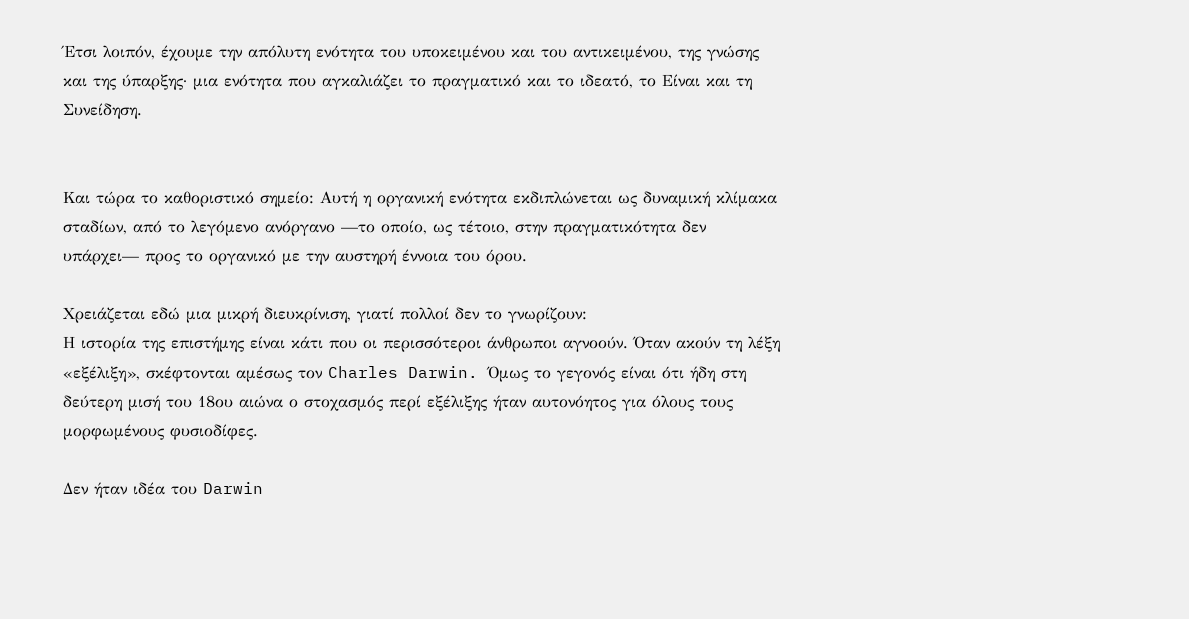Έτσι λοιπόν, έχουμε την απόλυτη ενότητα του υποκειμένου και του αντικειμένου, της γνώσης και της ύπαρξης· μια ενότητα που αγκαλιάζει το πραγματικό και το ιδεατό, το Είναι και τη Συνείδηση.


Και τώρα το καθοριστικό σημείο: Αυτή η οργανική ενότητα εκδιπλώνεται ως δυναμική κλίμακα σταδίων, από το λεγόμενο ανόργανο —το οποίο, ως τέτοιο, στην πραγματικότητα δεν υπάρχει— προς το οργανικό με την αυστηρή έννοια του όρου.

Χρειάζεται εδώ μια μικρή διευκρίνιση, γιατί πολλοί δεν το γνωρίζουν:
Η ιστορία της επιστήμης είναι κάτι που οι περισσότεροι άνθρωποι αγνοούν. Όταν ακούν τη λέξη «εξέλιξη», σκέφτονται αμέσως τον Charles Darwin. Όμως το γεγονός είναι ότι ήδη στη δεύτερη μισή του 18ου αιώνα ο στοχασμός περί εξέλιξης ήταν αυτονόητος για όλους τους μορφωμένους φυσιοδίφες.

Δεν ήταν ιδέα του Darwin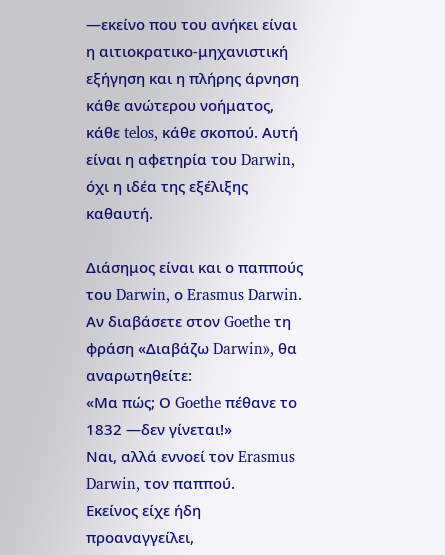—εκείνο που του ανήκει είναι η αιτιοκρατικο-μηχανιστική εξήγηση και η πλήρης άρνηση κάθε ανώτερου νοήματος, κάθε telos, κάθε σκοπού. Αυτή είναι η αφετηρία του Darwin, όχι η ιδέα της εξέλιξης καθαυτή.

Διάσημος είναι και ο παππούς του Darwin, ο Erasmus Darwin. Αν διαβάσετε στον Goethe τη φράση «Διαβάζω Darwin», θα αναρωτηθείτε:
«Μα πώς; Ο Goethe πέθανε το 1832 —δεν γίνεται!»
Ναι, αλλά εννοεί τον Erasmus Darwin, τον παππού.
Εκείνος είχε ήδη προαναγγείλει,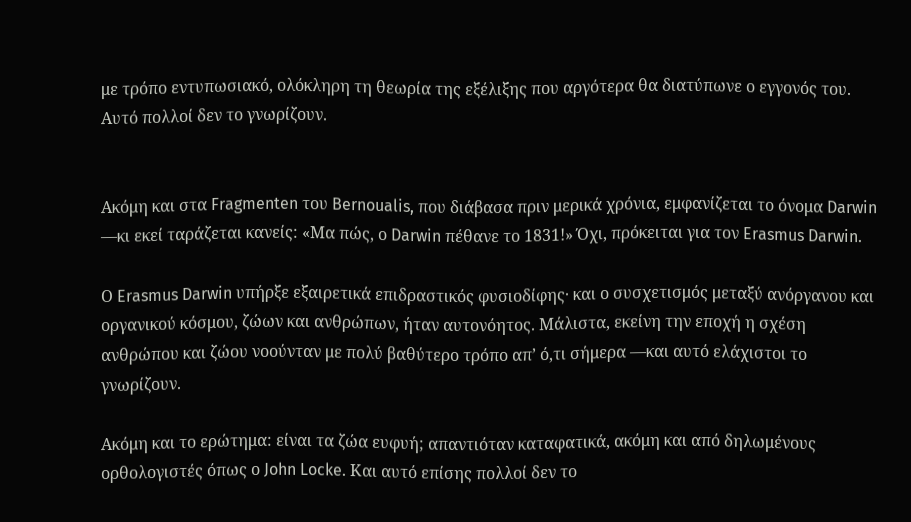με τρόπο εντυπωσιακό, ολόκληρη τη θεωρία της εξέλιξης που αργότερα θα διατύπωνε ο εγγονός του. Αυτό πολλοί δεν το γνωρίζουν.


Ακόμη και στα Fragmenten του Bernoualis, που διάβασα πριν μερικά χρόνια, εμφανίζεται το όνομα Darwin —κι εκεί ταράζεται κανείς: «Μα πώς, ο Darwin πέθανε το 1831!» Όχι, πρόκειται για τον Erasmus Darwin.

Ο Erasmus Darwin υπήρξε εξαιρετικά επιδραστικός φυσιοδίφης· και ο συσχετισμός μεταξύ ανόργανου και οργανικού κόσμου, ζώων και ανθρώπων, ήταν αυτονόητος. Μάλιστα, εκείνη την εποχή η σχέση ανθρώπου και ζώου νοούνταν με πολύ βαθύτερο τρόπο απ’ ό,τι σήμερα —και αυτό ελάχιστοι το γνωρίζουν.

Ακόμη και το ερώτημα: είναι τα ζώα ευφυή; απαντιόταν καταφατικά, ακόμη και από δηλωμένους ορθολογιστές όπως ο John Locke. Και αυτό επίσης πολλοί δεν το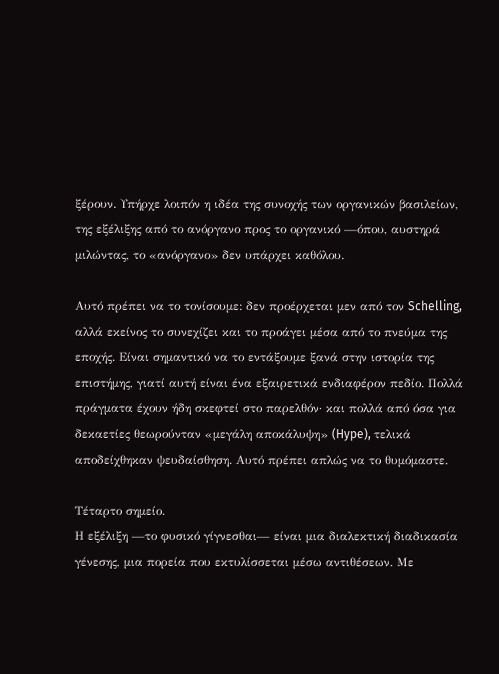ξέρουν. Υπήρχε λοιπόν η ιδέα της συνοχής των οργανικών βασιλείων, της εξέλιξης από το ανόργανο προς το οργανικό —όπου, αυστηρά μιλώντας, το «ανόργανο» δεν υπάρχει καθόλου.

Αυτό πρέπει να το τονίσουμε: δεν προέρχεται μεν από τον Schelling, αλλά εκείνος το συνεχίζει και το προάγει μέσα από το πνεύμα της εποχής. Είναι σημαντικό να το εντάξουμε ξανά στην ιστορία της επιστήμης, γιατί αυτή είναι ένα εξαιρετικά ενδιαφέρον πεδίο. Πολλά πράγματα έχουν ήδη σκεφτεί στο παρελθόν· και πολλά από όσα για δεκαετίες θεωρούνταν «μεγάλη αποκάλυψη» (Hype), τελικά αποδείχθηκαν ψευδαίσθηση. Αυτό πρέπει απλώς να το θυμόμαστε.

Τέταρτο σημείο.
Η εξέλιξη —το φυσικό γίγνεσθαι— είναι μια διαλεκτική διαδικασία γένεσης, μια πορεία που εκτυλίσσεται μέσω αντιθέσεων. Με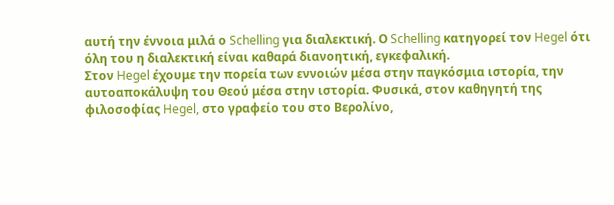αυτή την έννοια μιλά ο Schelling για διαλεκτική. Ο Schelling κατηγορεί τον Hegel ότι όλη του η διαλεκτική είναι καθαρά διανοητική, εγκεφαλική.
Στον Hegel έχουμε την πορεία των εννοιών μέσα στην παγκόσμια ιστορία, την αυτοαποκάλυψη του Θεού μέσα στην ιστορία. Φυσικά, στον καθηγητή της φιλοσοφίας Hegel, στο γραφείο του στο Βερολίνο,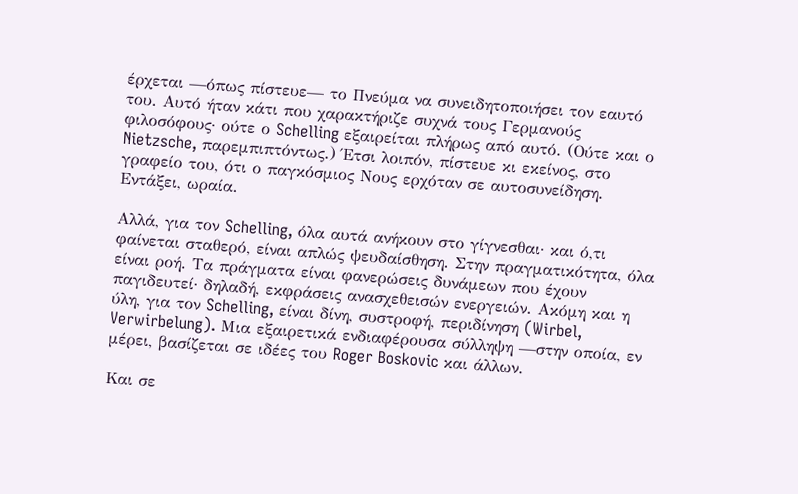έρχεται —όπως πίστευε— το Πνεύμα να συνειδητοποιήσει τον εαυτό του. Αυτό ήταν κάτι που χαρακτήριζε συχνά τους Γερμανούς φιλοσόφους· ούτε ο Schelling εξαιρείται πλήρως από αυτό. (Ούτε και ο Nietzsche, παρεμπιπτόντως.) Έτσι λοιπόν, πίστευε κι εκείνος, στο γραφείο του, ότι ο παγκόσμιος Νους ερχόταν σε αυτοσυνείδηση. Εντάξει, ωραία.

Αλλά, για τον Schelling, όλα αυτά ανήκουν στο γίγνεσθαι· και ό,τι φαίνεται σταθερό, είναι απλώς ψευδαίσθηση. Στην πραγματικότητα, όλα είναι ροή. Τα πράγματα είναι φανερώσεις δυνάμεων που έχουν παγιδευτεί· δηλαδή, εκφράσεις ανασχεθεισών ενεργειών. Ακόμη και η ύλη, για τον Schelling, είναι δίνη, συστροφή, περιδίνηση (Wirbel, Verwirbelung). Μια εξαιρετικά ενδιαφέρουσα σύλληψη —στην οποία, εν μέρει, βασίζεται σε ιδέες του Roger Boskovic και άλλων.

Και σε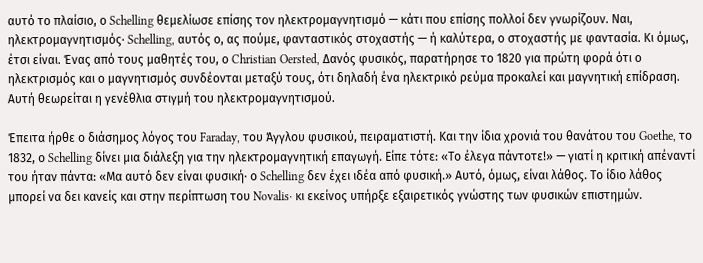αυτό το πλαίσιο, ο Schelling θεμελίωσε επίσης τον ηλεκτρομαγνητισμό — κάτι που επίσης πολλοί δεν γνωρίζουν. Ναι, ηλεκτρομαγνητισμός· Schelling, αυτός ο, ας πούμε, φανταστικός στοχαστής — ή καλύτερα, ο στοχαστής με φαντασία. Κι όμως, έτσι είναι. Ένας από τους μαθητές του, ο Christian Oersted, Δανός φυσικός, παρατήρησε το 1820 για πρώτη φορά ότι ο ηλεκτρισμός και ο μαγνητισμός συνδέονται μεταξύ τους, ότι δηλαδή ένα ηλεκτρικό ρεύμα προκαλεί και μαγνητική επίδραση. Αυτή θεωρείται η γενέθλια στιγμή του ηλεκτρομαγνητισμού.

Έπειτα ήρθε ο διάσημος λόγος του Faraday, του Άγγλου φυσικού, πειραματιστή. Και την ίδια χρονιά του θανάτου του Goethe, το 1832, ο Schelling δίνει μια διάλεξη για την ηλεκτρομαγνητική επαγωγή. Είπε τότε: «Το έλεγα πάντοτε!» — γιατί η κριτική απέναντί του ήταν πάντα: «Μα αυτό δεν είναι φυσική· ο Schelling δεν έχει ιδέα από φυσική.» Αυτό, όμως, είναι λάθος. Το ίδιο λάθος μπορεί να δει κανείς και στην περίπτωση του Novalis· κι εκείνος υπήρξε εξαιρετικός γνώστης των φυσικών επιστημών.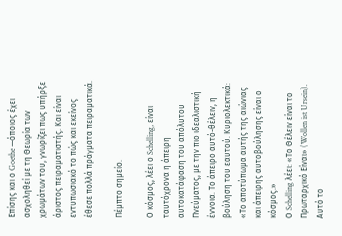Επίσης και ο Goethe —όποιος έχει ασχοληθεί με τη Θεωρία των χρωμάτων του, γνωρίζει πως υπήρξε άριστος πειραματιστής. Και είναι εντυπωσιακό το πώς και εκείνος έθεσε πολλά πράγματα πειραματικά.

Πέμπτο σημείο.

Ο κόσμος, λέει ο Schelling, είναι ταυτόχρονα η άπειρη αυτοκατάφαση του απόλυτου Πνεύματος, με την πιο ιδεαλιστική έννοια. Το άπειρο αυτό-θέλειν, η βούληση του εαυτού. Κυριολεκτικά: «Το αποτύπωμα αυτής της αιώνιας και άπειρης αυτοβούλησης είναι ο κόσμος.»
Ο Schelling λέει: «Το Θέλειν είναι το Πρωταρχικό Είναι» (Wollen ist Ursein). Αυτό το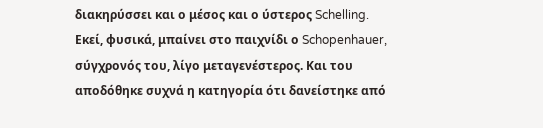διακηρύσσει και ο μέσος και ο ύστερος Schelling. Εκεί, φυσικά, μπαίνει στο παιχνίδι ο Schopenhauer, σύγχρονός του, λίγο μεταγενέστερος. Και του αποδόθηκε συχνά η κατηγορία ότι δανείστηκε από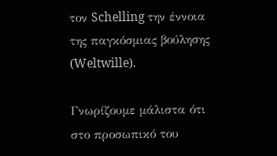τον Schelling την έννοια της παγκόσμιας βούλησης (Weltwille).

Γνωρίζουμε μάλιστα ότι στο προσωπικό του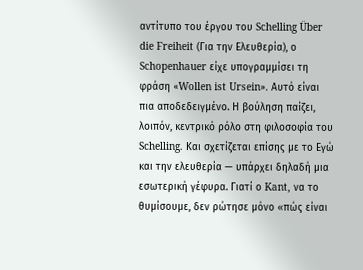αντίτυπο του έργου του Schelling Über die Freiheit (Για την Ελευθερία), ο Schopenhauer είχε υπογραμμίσει τη φράση «Wollen ist Ursein». Αυτό είναι πια αποδεδειγμένο. Η βούληση παίζει, λοιπόν, κεντρικό ρόλο στη φιλοσοφία του Schelling. Και σχετίζεται επίσης με το Εγώ και την ελευθερία — υπάρχει δηλαδή μια εσωτερική γέφυρα. Γιατί ο Kant, να το θυμίσουμε, δεν ρώτησε μόνο «πώς είναι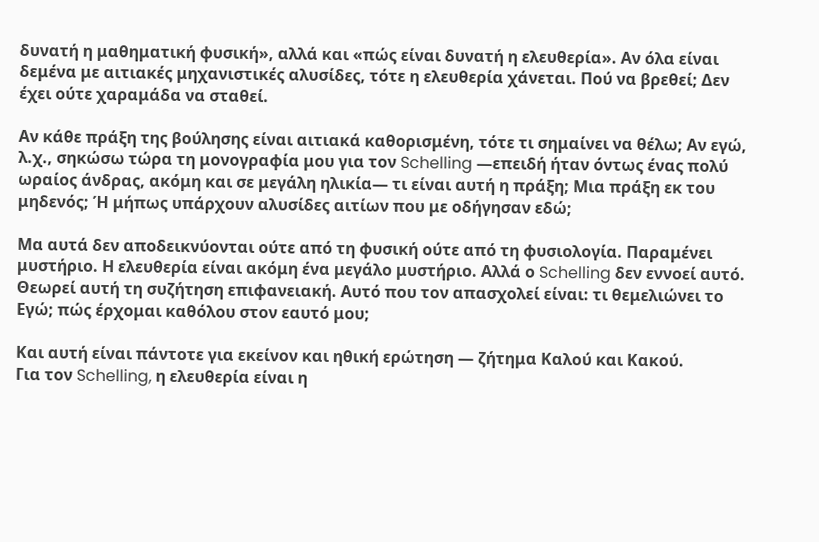δυνατή η μαθηματική φυσική», αλλά και «πώς είναι δυνατή η ελευθερία». Αν όλα είναι δεμένα με αιτιακές μηχανιστικές αλυσίδες, τότε η ελευθερία χάνεται. Πού να βρεθεί; Δεν έχει ούτε χαραμάδα να σταθεί.

Αν κάθε πράξη της βούλησης είναι αιτιακά καθορισμένη, τότε τι σημαίνει να θέλω; Αν εγώ, λ.χ., σηκώσω τώρα τη μονογραφία μου για τον Schelling —επειδή ήταν όντως ένας πολύ ωραίος άνδρας, ακόμη και σε μεγάλη ηλικία— τι είναι αυτή η πράξη; Μια πράξη εκ του μηδενός; Ή μήπως υπάρχουν αλυσίδες αιτίων που με οδήγησαν εδώ;

Μα αυτά δεν αποδεικνύονται ούτε από τη φυσική ούτε από τη φυσιολογία. Παραμένει μυστήριο. Η ελευθερία είναι ακόμη ένα μεγάλο μυστήριο. Αλλά ο Schelling δεν εννοεί αυτό. Θεωρεί αυτή τη συζήτηση επιφανειακή. Αυτό που τον απασχολεί είναι: τι θεμελιώνει το Εγώ; πώς έρχομαι καθόλου στον εαυτό μου;

Και αυτή είναι πάντοτε για εκείνον και ηθική ερώτηση — ζήτημα Καλού και Κακού.
Για τον Schelling, η ελευθερία είναι η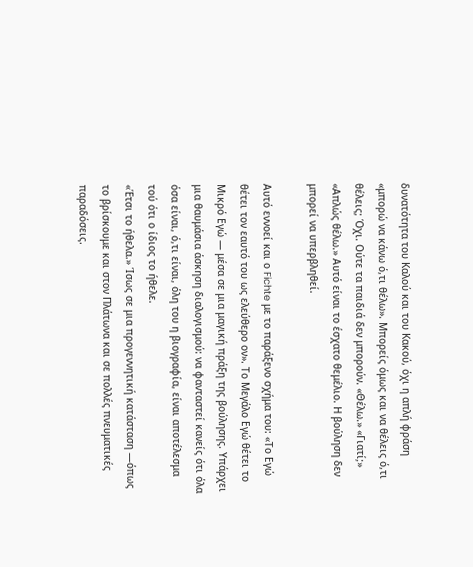δυνατότητα του Καλού και του Κακού, όχι η απλή φράση «μπορώ να κάνω ό,τι θέλω». Μπορείς όμως και να θέλεις ό,τι θέλεις; Όχι. Ούτε τα παιδιά δεν μπορούν. «Θέλω.» «Γιατί;» «Απλώς θέλω.» Αυτό είναι το έσχατο θεμέλιο. Η βούληση δεν μπορεί να υπερβληθεί.

Αυτό εννοεί και ο Fichte με το παράξενο σχήμα του: «Το Εγώ θέτει τον εαυτό του ως ελεύθερο ον». Το Μεγάλο Εγώ θέτει το Μικρό Εγώ — μέσα σε μια μαγική πράξη της βούλησης. Υπάρχει μια θαυμάσια άσκηση διαλογισμού: να φανταστεί κανείς ότι όλα όσα είναι, ό,τι είναι, όλη του η βιογραφία, είναι αποτέλεσμα τού ότι ο ίδιος το ήθελε.
«Έτσι το ήθελα.» Ίσως σε μια προγεννητική κατάσταση —όπως το βρίσκουμε και στον Πλάτωνα και σε πολλές πνευματικές παραδόσεις.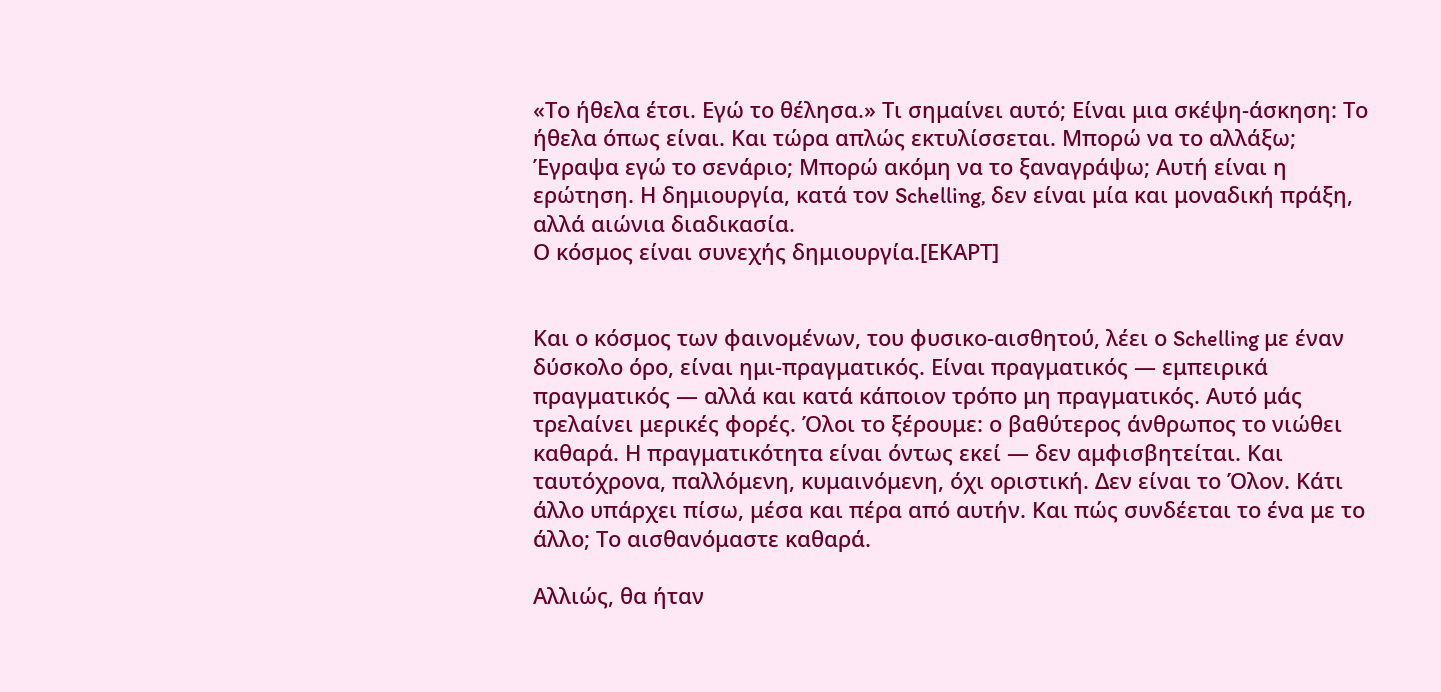«Το ήθελα έτσι. Εγώ το θέλησα.» Τι σημαίνει αυτό; Είναι μια σκέψη-άσκηση: Το ήθελα όπως είναι. Και τώρα απλώς εκτυλίσσεται. Μπορώ να το αλλάξω; Έγραψα εγώ το σενάριο; Μπορώ ακόμη να το ξαναγράψω; Αυτή είναι η ερώτηση. Η δημιουργία, κατά τον Schelling, δεν είναι μία και μοναδική πράξη, αλλά αιώνια διαδικασία.
Ο κόσμος είναι συνεχής δημιουργία.[ΕΚΑΡΤ]


Και ο κόσμος των φαινομένων, του φυσικο-αισθητού, λέει ο Schelling με έναν δύσκολο όρο, είναι ημι-πραγματικός. Είναι πραγματικός — εμπειρικά πραγματικός — αλλά και κατά κάποιον τρόπο μη πραγματικός. Αυτό μάς τρελαίνει μερικές φορές. Όλοι το ξέρουμε: ο βαθύτερος άνθρωπος το νιώθει καθαρά. Η πραγματικότητα είναι όντως εκεί — δεν αμφισβητείται. Και ταυτόχρονα, παλλόμενη, κυμαινόμενη, όχι οριστική. Δεν είναι το Όλον. Κάτι άλλο υπάρχει πίσω, μέσα και πέρα από αυτήν. Και πώς συνδέεται το ένα με το άλλο; Το αισθανόμαστε καθαρά.

Αλλιώς, θα ήταν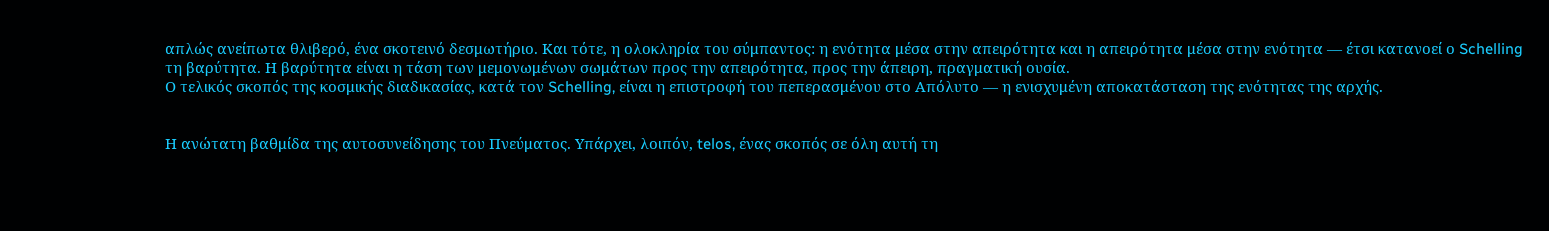απλώς ανείπωτα θλιβερό, ένα σκοτεινό δεσμωτήριο. Και τότε, η ολοκληρία του σύμπαντος: η ενότητα μέσα στην απειρότητα και η απειρότητα μέσα στην ενότητα — έτσι κατανοεί ο Schelling τη βαρύτητα. Η βαρύτητα είναι η τάση των μεμονωμένων σωμάτων προς την απειρότητα, προς την άπειρη, πραγματική ουσία.
Ο τελικός σκοπός της κοσμικής διαδικασίας, κατά τον Schelling, είναι η επιστροφή του πεπερασμένου στο Απόλυτο — η ενισχυμένη αποκατάσταση της ενότητας της αρχής.


Η ανώτατη βαθμίδα της αυτοσυνείδησης του Πνεύματος. Υπάρχει, λοιπόν, telos, ένας σκοπός σε όλη αυτή τη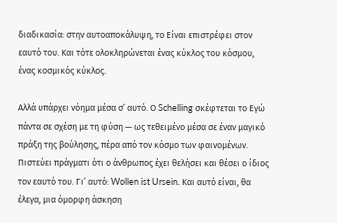διαδικασία: στην αυτοαποκάλυψη, το Είναι επιστρέφει στον εαυτό του. Και τότε ολοκληρώνεται ένας κύκλος του κόσμου, ένας κοσμικός κύκλος.

Αλλά υπάρχει νόημα μέσα σ’ αυτό. Ο Schelling σκέφτεται το Εγώ πάντα σε σχέση με τη φύση — ως τεθειμένο μέσα σε έναν μαγικό πράξη της βούλησης, πέρα από τον κόσμο των φαινομένων. Πιστεύει πράγματι ότι ο άνθρωπος έχει θελήσει και θέσει ο ίδιος τον εαυτό του. Γι’ αυτό: Wollen ist Ursein. Και αυτό είναι, θα έλεγα, μια όμορφη άσκηση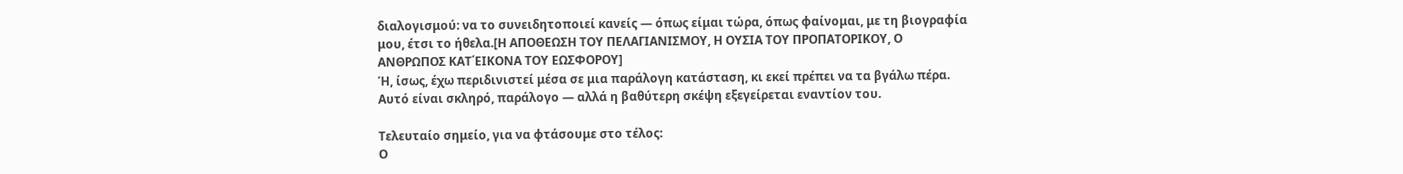διαλογισμού: να το συνειδητοποιεί κανείς — όπως είμαι τώρα, όπως φαίνομαι, με τη βιογραφία μου, έτσι το ήθελα.[Η ΑΠΟΘΕΩΣΗ ΤΟΥ ΠΕΛΑΓΙΑΝΙΣΜΟΥ, Η ΟΥΣΙΑ ΤΟΥ ΠΡΟΠΑΤΟΡΙΚΟΥ, Ο ΑΝΘΡΩΠΟΣ ΚΑΤ΄ΕΙΚΟΝΑ ΤΟΥ ΕΩΣΦΟΡΟΥ]
Ή, ίσως, έχω περιδινιστεί μέσα σε μια παράλογη κατάσταση, κι εκεί πρέπει να τα βγάλω πέρα. Αυτό είναι σκληρό, παράλογο — αλλά η βαθύτερη σκέψη εξεγείρεται εναντίον του.

Τελευταίο σημείο, για να φτάσουμε στο τέλος:
Ο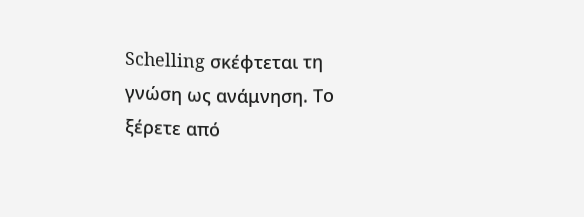Schelling σκέφτεται τη γνώση ως ανάμνηση. Το ξέρετε από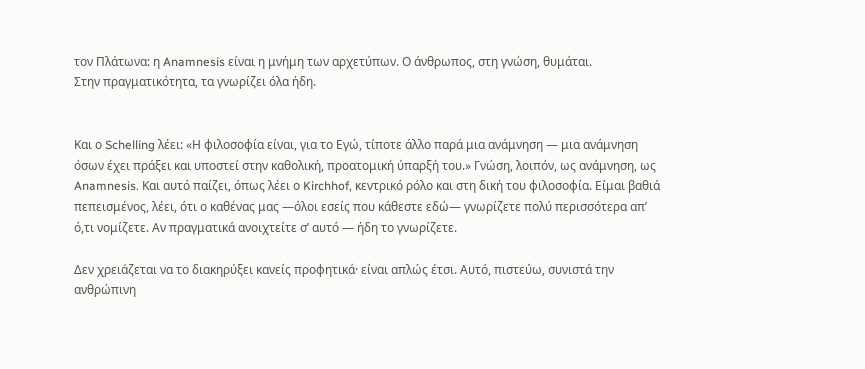τον Πλάτωνα: η Anamnesis είναι η μνήμη των αρχετύπων. Ο άνθρωπος, στη γνώση, θυμάται.
Στην πραγματικότητα, τα γνωρίζει όλα ήδη.


Και ο Schelling λέει: «Η φιλοσοφία είναι, για το Εγώ, τίποτε άλλο παρά μια ανάμνηση — μια ανάμνηση όσων έχει πράξει και υποστεί στην καθολική, προατομική ύπαρξή του.» Γνώση, λοιπόν, ως ανάμνηση, ως Anamnesis. Και αυτό παίζει, όπως λέει ο Kirchhof, κεντρικό ρόλο και στη δική του φιλοσοφία. Είμαι βαθιά πεπεισμένος, λέει, ότι ο καθένας μας —όλοι εσείς που κάθεστε εδώ— γνωρίζετε πολύ περισσότερα απ’ ό,τι νομίζετε. Αν πραγματικά ανοιχτείτε σ’ αυτό — ήδη το γνωρίζετε.

Δεν χρειάζεται να το διακηρύξει κανείς προφητικά· είναι απλώς έτσι. Αυτό, πιστεύω, συνιστά την ανθρώπινη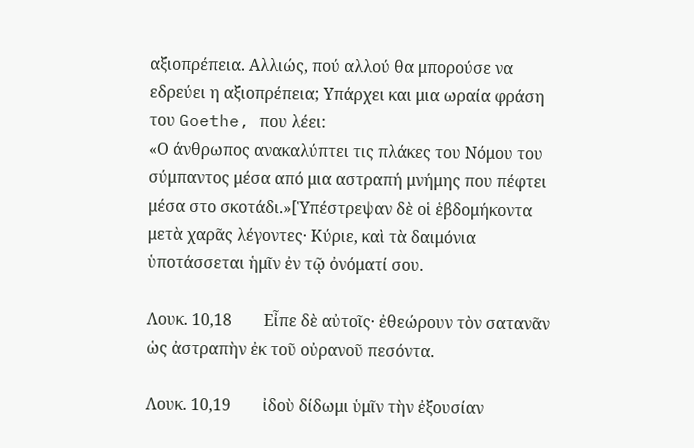αξιοπρέπεια. Αλλιώς, πού αλλού θα μπορούσε να εδρεύει η αξιοπρέπεια; Υπάρχει και μια ωραία φράση του Goethe, που λέει:
«Ο άνθρωπος ανακαλύπτει τις πλάκες του Νόμου του σύμπαντος μέσα από μια αστραπή μνήμης που πέφτει μέσα στο σκοτάδι.»[Ὑπέστρεψαν δὲ οἱ ἑβδομήκοντα μετὰ χαρᾶς λέγοντες· Κύριε, καὶ τὰ δαιμόνια ὑποτάσσεται ἡμῖν ἐν τῷ ὀνόματί σου.

Λουκ. 10,18        Εἶπε δὲ αὐτοῖς· ἐθεώρουν τὸν σατανᾶν ὡς ἀστραπὴν ἐκ τοῦ οὐρανοῦ πεσόντα.

Λουκ. 10,19        ἰδοὺ δίδωμι ὑμῖν τὴν ἐξουσίαν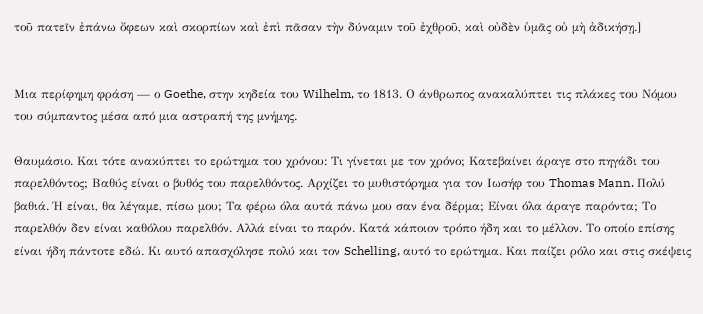τοῦ πατεῖν ἐπάνω ὄφεων καὶ σκορπίων καὶ ἐπὶ πᾶσαν τὴν δύναμιν τοῦ ἐχθροῦ, καὶ οὐδὲν ὑμᾶς οὐ μὴ ἀδικήσῃ.]


Μια περίφημη φράση — ο Goethe, στην κηδεία του Wilhelm, το 1813. Ο άνθρωπος ανακαλύπτει τις πλάκες του Νόμου του σύμπαντος μέσα από μια αστραπή της μνήμης.

Θαυμάσιο. Και τότε ανακύπτει το ερώτημα του χρόνου: Τι γίνεται με τον χρόνο; Κατεβαίνει άραγε στο πηγάδι του παρελθόντος; Βαθύς είναι ο βυθός του παρελθόντος. Αρχίζει το μυθιστόρημα για τον Ιωσήφ του Thomas Mann. Πολύ βαθιά. Ή είναι, θα λέγαμε, πίσω μου; Τα φέρω όλα αυτά πάνω μου σαν ένα δέρμα; Είναι όλα άραγε παρόντα; Το παρελθόν δεν είναι καθόλου παρελθόν. Αλλά είναι το παρόν. Κατά κάποιον τρόπο ήδη και το μέλλον. Το οποίο επίσης είναι ήδη πάντοτε εδώ. Κι αυτό απασχόλησε πολύ και τον Schelling, αυτό το ερώτημα. Και παίζει ρόλο και στις σκέψεις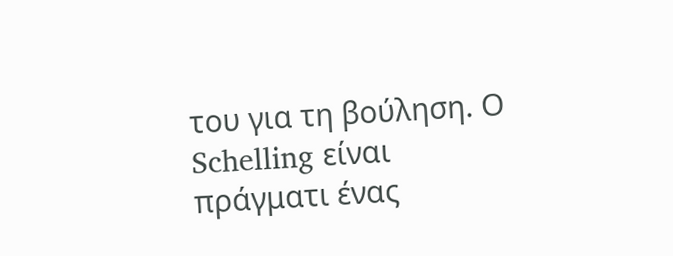του για τη βούληση. Ο Schelling είναι πράγματι ένας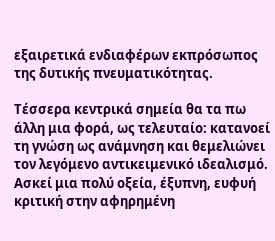εξαιρετικά ενδιαφέρων εκπρόσωπος της δυτικής πνευματικότητας.

Τέσσερα κεντρικά σημεία θα τα πω άλλη μια φορά, ως τελευταίο: κατανοεί τη γνώση ως ανάμνηση και θεμελιώνει τον λεγόμενο αντικειμενικό ιδεαλισμό. Ασκεί μια πολύ οξεία, έξυπνη, ευφυή κριτική στην αφηρημένη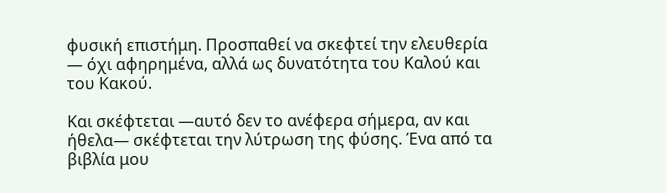φυσική επιστήμη. Προσπαθεί να σκεφτεί την ελευθερία — όχι αφηρημένα, αλλά ως δυνατότητα του Καλού και του Κακού.

Και σκέφτεται —αυτό δεν το ανέφερα σήμερα, αν και ήθελα— σκέφτεται την λύτρωση της φύσης. Ένα από τα βιβλία μου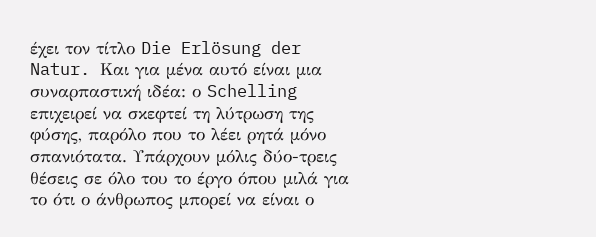έχει τον τίτλο Die Erlösung der Natur. Και για μένα αυτό είναι μια συναρπαστική ιδέα: ο Schelling επιχειρεί να σκεφτεί τη λύτρωση της φύσης, παρόλο που το λέει ρητά μόνο σπανιότατα. Υπάρχουν μόλις δύο-τρεις θέσεις σε όλο του το έργο όπου μιλά για το ότι ο άνθρωπος μπορεί να είναι ο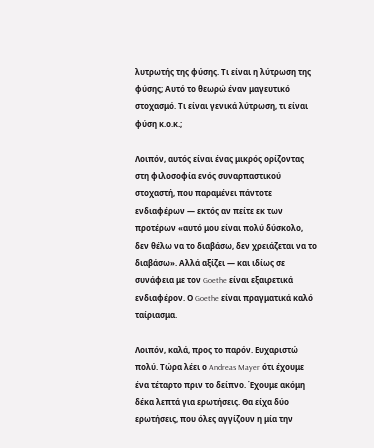λυτρωτής της φύσης. Τι είναι η λύτρωση της φύσης; Αυτό το θεωρώ έναν μαγευτικό στοχασμό. Τι είναι γενικά λύτρωση, τι είναι φύση κ.ο.κ.;

Λοιπόν, αυτός είναι ένας μικρός ορίζοντας στη φιλοσοφία ενός συναρπαστικού στοχαστή, που παραμένει πάντοτε ενδιαφέρων — εκτός αν πείτε εκ των προτέρων «αυτό μου είναι πολύ δύσκολο, δεν θέλω να το διαβάσω, δεν χρειάζεται να το διαβάσω». Αλλά αξίζει — και ιδίως σε συνάφεια με τον Goethe είναι εξαιρετικά ενδιαφέρον. Ο Goethe είναι πραγματικά καλό ταίριασμα.

Λοιπόν, καλά, προς το παρόν. Ευχαριστώ πολύ. Τώρα λέει ο Andreas Mayer ότι έχουμε ένα τέταρτο πριν το δείπνο. Έχουμε ακόμη δέκα λεπτά για ερωτήσεις. Θα είχα δύο ερωτήσεις, που όλες αγγίζουν η μία την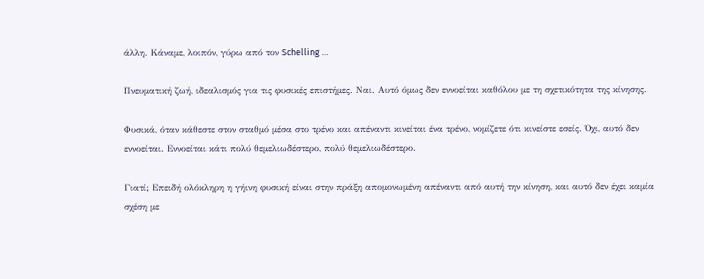άλλη. Κάναμε, λοιπόν, γύρω από τον Schelling …

Πνευματική ζωή, ιδεαλισμός για τις φυσικές επιστήμες. Ναι. Αυτό όμως δεν εννοείται καθόλου με τη σχετικότητα της κίνησης.

Φυσικά, όταν κάθεστε στον σταθμό μέσα στο τρένο και απέναντι κινείται ένα τρένο, νομίζετε ότι κινείστε εσείς. Όχι, αυτό δεν εννοείται. Εννοείται κάτι πολύ θεμελιωδέστερο, πολύ θεμελιωδέστερο.

Γιατί; Επειδή ολόκληρη η γήινη φυσική είναι στην πράξη απομονωμένη απέναντι από αυτή την κίνηση, και αυτό δεν έχει καμία σχέση με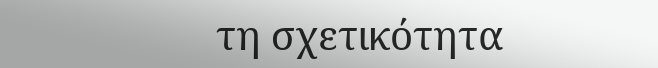τη σχετικότητα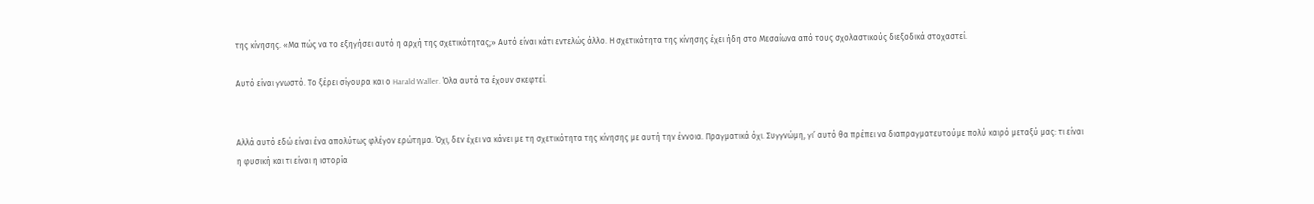της κίνησης. «Μα πώς να το εξηγήσει αυτό η αρχή της σχετικότητας;» Αυτό είναι κάτι εντελώς άλλο. Η σχετικότητα της κίνησης έχει ήδη στο Μεσαίωνα από τους σχολαστικούς διεξοδικά στοχαστεί.

Αυτό είναι γνωστό. Το ξέρει σίγουρα και ο Harald Waller. Όλα αυτά τα έχουν σκεφτεί.


Αλλά αυτό εδώ είναι ένα απολύτως φλέγον ερώτημα. Όχι, δεν έχει να κάνει με τη σχετικότητα της κίνησης με αυτή την έννοια. Πραγματικά όχι. Συγγνώμη, γι’ αυτό θα πρέπει να διαπραγματευτούμε πολύ καιρό μεταξύ μας: τι είναι η φυσική και τι είναι η ιστορία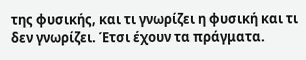της φυσικής, και τι γνωρίζει η φυσική και τι δεν γνωρίζει. Έτσι έχουν τα πράγματα.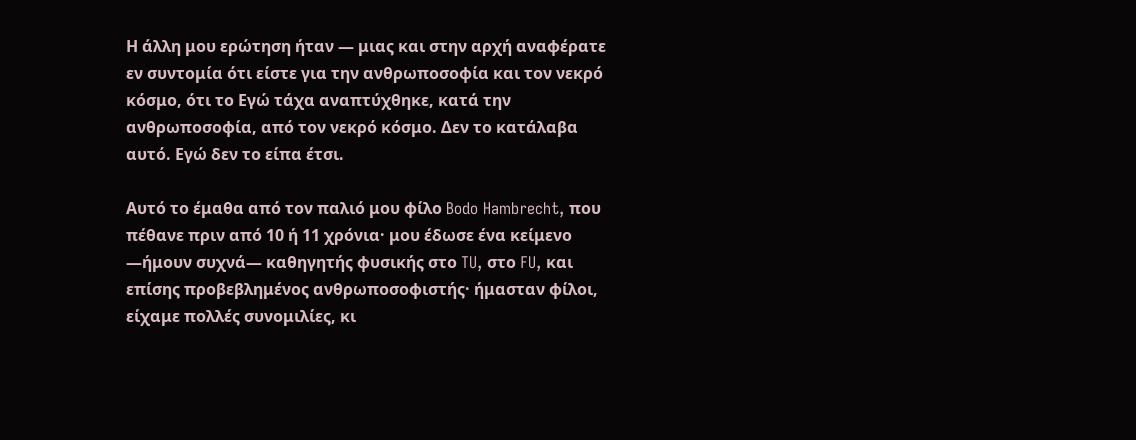Η άλλη μου ερώτηση ήταν — μιας και στην αρχή αναφέρατε εν συντομία ότι είστε για την ανθρωποσοφία και τον νεκρό κόσμο, ότι το Εγώ τάχα αναπτύχθηκε, κατά την ανθρωποσοφία, από τον νεκρό κόσμο. Δεν το κατάλαβα αυτό. Εγώ δεν το είπα έτσι.

Αυτό το έμαθα από τον παλιό μου φίλο Bodo Hambrecht, που πέθανε πριν από 10 ή 11 χρόνια· μου έδωσε ένα κείμενο —ήμουν συχνά— καθηγητής φυσικής στο TU, στο FU, και επίσης προβεβλημένος ανθρωποσοφιστής· ήμασταν φίλοι, είχαμε πολλές συνομιλίες, κι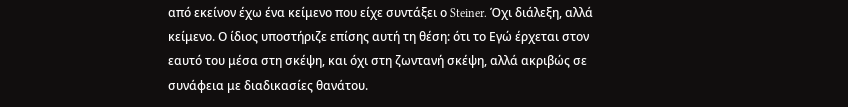από εκείνον έχω ένα κείμενο που είχε συντάξει ο Steiner. Όχι διάλεξη, αλλά κείμενο. Ο ίδιος υποστήριζε επίσης αυτή τη θέση: ότι το Εγώ έρχεται στον εαυτό του μέσα στη σκέψη, και όχι στη ζωντανή σκέψη, αλλά ακριβώς σε συνάφεια με διαδικασίες θανάτου.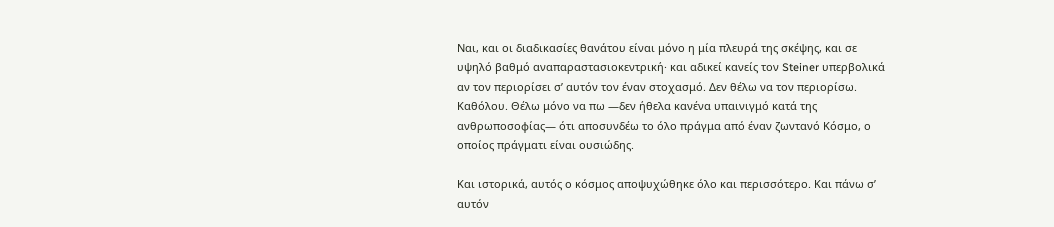Ναι, και οι διαδικασίες θανάτου είναι μόνο η μία πλευρά της σκέψης, και σε υψηλό βαθμό αναπαραστασιοκεντρική· και αδικεί κανείς τον Steiner υπερβολικά αν τον περιορίσει σ’ αυτόν τον έναν στοχασμό. Δεν θέλω να τον περιορίσω. Καθόλου. Θέλω μόνο να πω —δεν ήθελα κανένα υπαινιγμό κατά της ανθρωποσοφίας— ότι αποσυνδέω το όλο πράγμα από έναν ζωντανό Κόσμο, ο οποίος πράγματι είναι ουσιώδης.

Και ιστορικά, αυτός ο κόσμος αποψυχώθηκε όλο και περισσότερο. Και πάνω σ’ αυτόν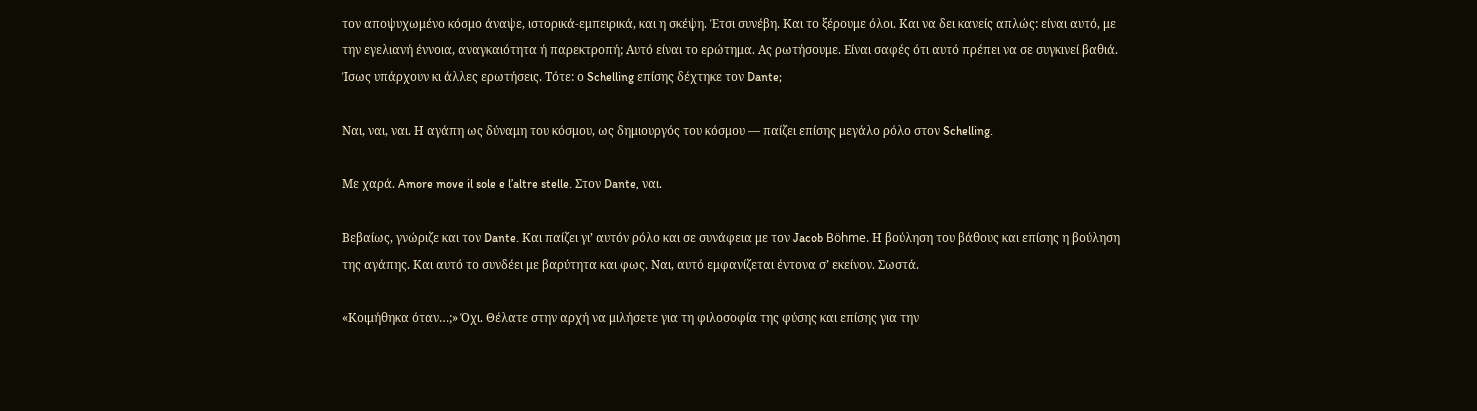τον αποψυχωμένο κόσμο άναψε, ιστορικά-εμπειρικά, και η σκέψη. Έτσι συνέβη. Και το ξέρουμε όλοι. Και να δει κανείς απλώς: είναι αυτό, με την εγελιανή έννοια, αναγκαιότητα ή παρεκτροπή; Αυτό είναι το ερώτημα. Ας ρωτήσουμε. Είναι σαφές ότι αυτό πρέπει να σε συγκινεί βαθιά. Ίσως υπάρχουν κι άλλες ερωτήσεις. Τότε: ο Schelling επίσης δέχτηκε τον Dante;

Ναι, ναι, ναι. Η αγάπη ως δύναμη του κόσμου, ως δημιουργός του κόσμου — παίζει επίσης μεγάλο ρόλο στον Schelling.

Με χαρά. Amore move il sole e l’altre stelle. Στον Dante, ναι.

Βεβαίως, γνώριζε και τον Dante. Και παίζει γι’ αυτόν ρόλο και σε συνάφεια με τον Jacob Böhme. Η βούληση του βάθους και επίσης η βούληση της αγάπης. Και αυτό το συνδέει με βαρύτητα και φως. Ναι, αυτό εμφανίζεται έντονα σ’ εκείνον. Σωστά.

«Κοιμήθηκα όταν…;» Όχι. Θέλατε στην αρχή να μιλήσετε για τη φιλοσοφία της φύσης και επίσης για την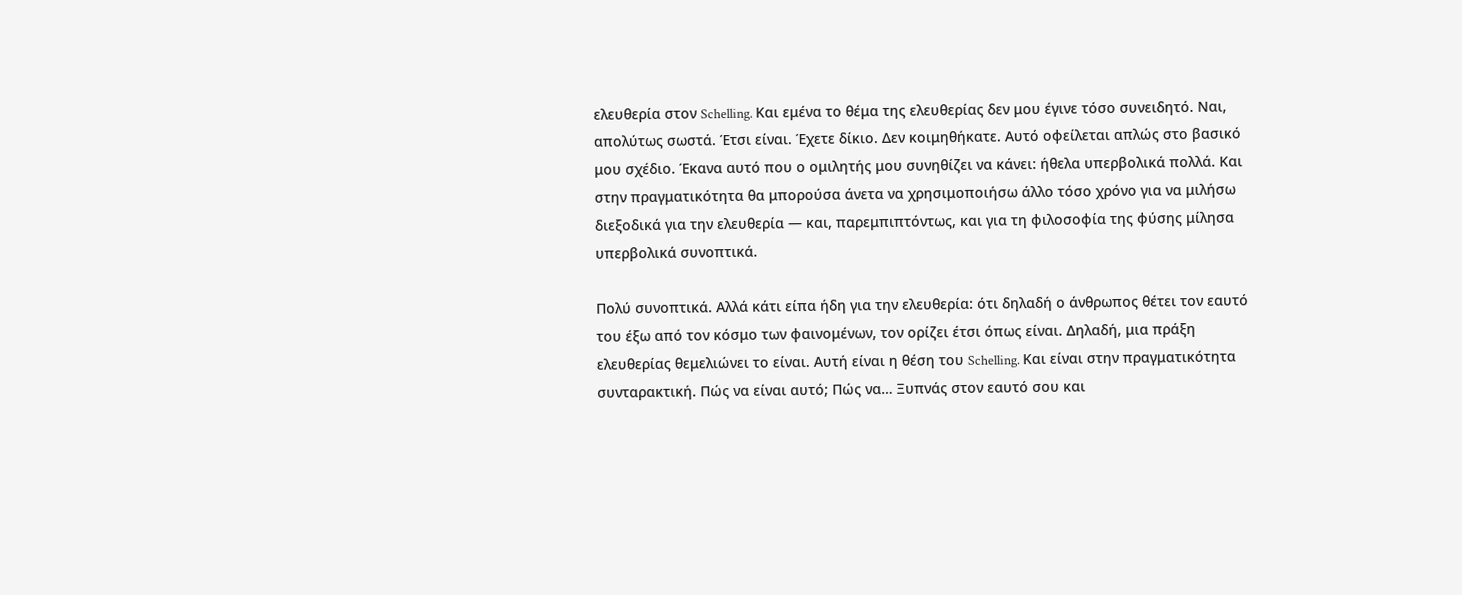ελευθερία στον Schelling. Και εμένα το θέμα της ελευθερίας δεν μου έγινε τόσο συνειδητό. Ναι, απολύτως σωστά. Έτσι είναι. Έχετε δίκιο. Δεν κοιμηθήκατε. Αυτό οφείλεται απλώς στο βασικό μου σχέδιο. Έκανα αυτό που ο ομιλητής μου συνηθίζει να κάνει: ήθελα υπερβολικά πολλά. Και στην πραγματικότητα θα μπορούσα άνετα να χρησιμοποιήσω άλλο τόσο χρόνο για να μιλήσω διεξοδικά για την ελευθερία — και, παρεμπιπτόντως, και για τη φιλοσοφία της φύσης μίλησα υπερβολικά συνοπτικά.

Πολύ συνοπτικά. Αλλά κάτι είπα ήδη για την ελευθερία: ότι δηλαδή ο άνθρωπος θέτει τον εαυτό του έξω από τον κόσμο των φαινομένων, τον ορίζει έτσι όπως είναι. Δηλαδή, μια πράξη ελευθερίας θεμελιώνει το είναι. Αυτή είναι η θέση του Schelling. Και είναι στην πραγματικότητα συνταρακτική. Πώς να είναι αυτό; Πώς να… Ξυπνάς στον εαυτό σου και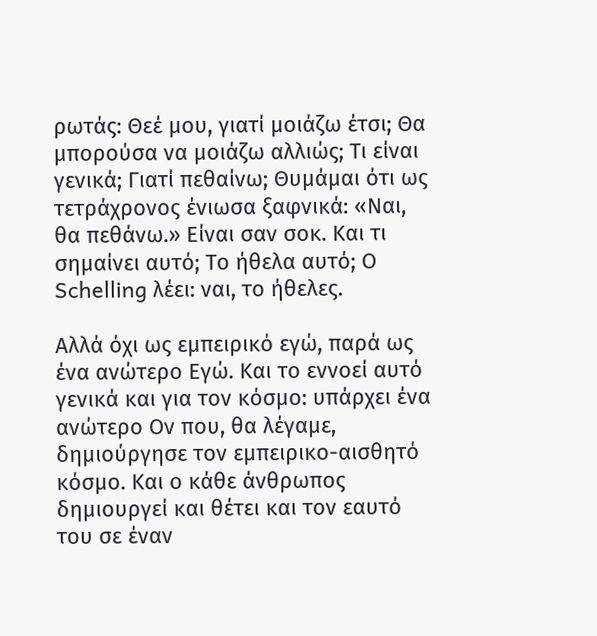ρωτάς: Θεέ μου, γιατί μοιάζω έτσι; Θα μπορούσα να μοιάζω αλλιώς; Τι είναι γενικά; Γιατί πεθαίνω; Θυμάμαι ότι ως τετράχρονος ένιωσα ξαφνικά: «Ναι, θα πεθάνω.» Είναι σαν σοκ. Και τι σημαίνει αυτό; Το ήθελα αυτό; Ο Schelling λέει: ναι, το ήθελες.

Αλλά όχι ως εμπειρικό εγώ, παρά ως ένα ανώτερο Εγώ. Και το εννοεί αυτό γενικά και για τον κόσμο: υπάρχει ένα ανώτερο Ον που, θα λέγαμε, δημιούργησε τον εμπειρικο-αισθητό κόσμο. Και ο κάθε άνθρωπος δημιουργεί και θέτει και τον εαυτό του σε έναν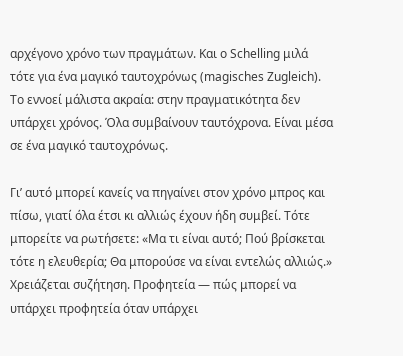αρχέγονο χρόνο των πραγμάτων. Και ο Schelling μιλά τότε για ένα μαγικό ταυτοχρόνως (magisches Zugleich). Το εννοεί μάλιστα ακραία: στην πραγματικότητα δεν υπάρχει χρόνος. Όλα συμβαίνουν ταυτόχρονα. Είναι μέσα σε ένα μαγικό ταυτοχρόνως.

Γι’ αυτό μπορεί κανείς να πηγαίνει στον χρόνο μπρος και πίσω, γιατί όλα έτσι κι αλλιώς έχουν ήδη συμβεί. Τότε μπορείτε να ρωτήσετε: «Μα τι είναι αυτό; Πού βρίσκεται τότε η ελευθερία; Θα μπορούσε να είναι εντελώς αλλιώς.» Χρειάζεται συζήτηση. Προφητεία — πώς μπορεί να υπάρχει προφητεία όταν υπάρχει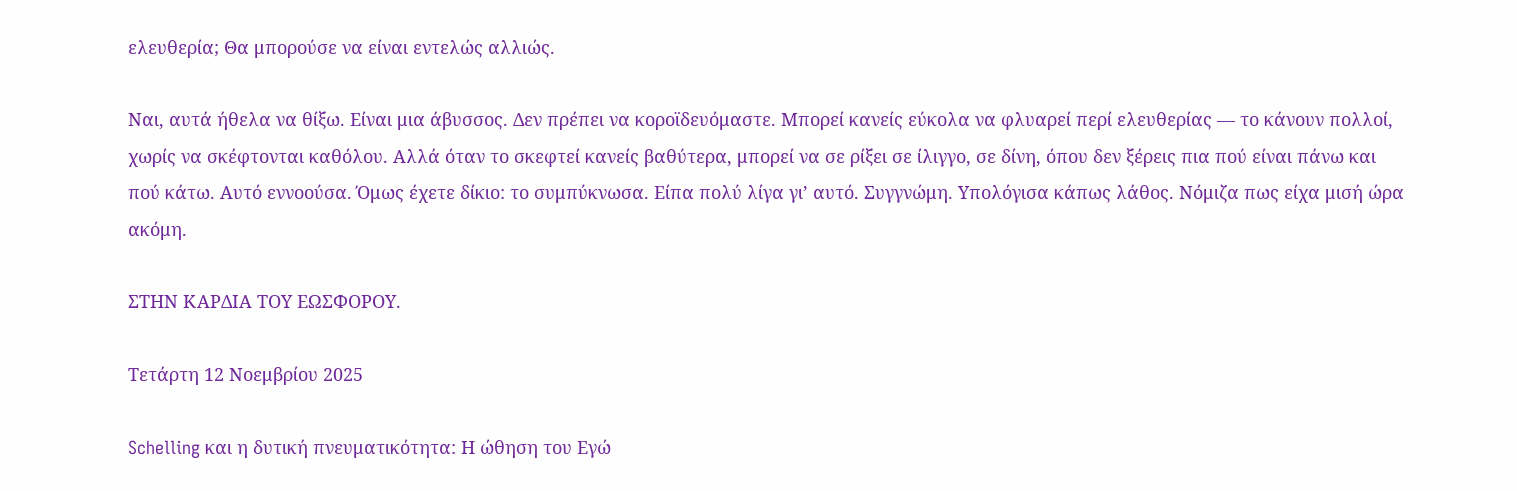ελευθερία; Θα μπορούσε να είναι εντελώς αλλιώς.

Ναι, αυτά ήθελα να θίξω. Είναι μια άβυσσος. Δεν πρέπει να κοροϊδευόμαστε. Μπορεί κανείς εύκολα να φλυαρεί περί ελευθερίας — το κάνουν πολλοί, χωρίς να σκέφτονται καθόλου. Αλλά όταν το σκεφτεί κανείς βαθύτερα, μπορεί να σε ρίξει σε ίλιγγο, σε δίνη, όπου δεν ξέρεις πια πού είναι πάνω και πού κάτω. Αυτό εννοούσα. Όμως έχετε δίκιο: το συμπύκνωσα. Είπα πολύ λίγα γι’ αυτό. Συγγνώμη. Υπολόγισα κάπως λάθος. Νόμιζα πως είχα μισή ώρα ακόμη.

ΣΤΗΝ ΚΑΡΔΙΑ ΤΟΥ ΕΩΣΦΟΡΟΥ.

Τετάρτη 12 Νοεμβρίου 2025

Schelling και η δυτική πνευματικότητα: Η ώθηση του Εγώ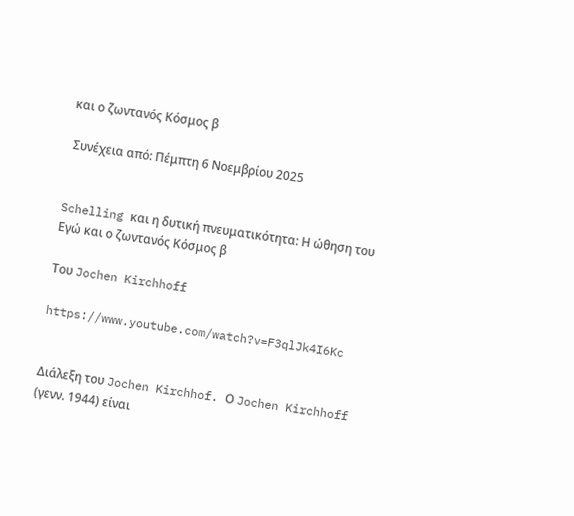και ο ζωντανός Κόσμος β

 Συνέχεια από: Πέμπτη 6 Νοεμβρίου 2025


Schelling και η δυτική πνευματικότητα: Η ώθηση του Εγώ και ο ζωντανός Κόσμος β

Του Jochen Kirchhoff

https://www.youtube.com/watch?v=F3qlJk4I6Kc


Διάλεξη του Jochen Kirchhof. Ο Jochen Kirchhoff (γενν. 1944) είναι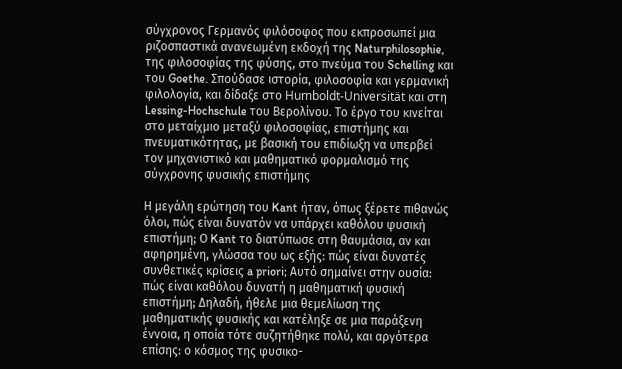σύγχρονος Γερμανός φιλόσοφος που εκπροσωπεί μια ριζοσπαστικά ανανεωμένη εκδοχή της Naturphilosophie, της φιλοσοφίας της φύσης, στο πνεύμα του Schelling και του Goethe. Σπούδασε ιστορία, φιλοσοφία και γερμανική φιλολογία, και δίδαξε στο Humboldt-Universität και στη Lessing-Hochschule του Βερολίνου. Το έργο του κινείται στο μεταίχμιο μεταξύ φιλοσοφίας, επιστήμης και πνευματικότητας, με βασική του επιδίωξη να υπερβεί τον μηχανιστικό και μαθηματικό φορμαλισμό της σύγχρονης φυσικής επιστήμης

Η μεγάλη ερώτηση του Kant ήταν, όπως ξέρετε πιθανώς όλοι, πώς είναι δυνατόν να υπάρχει καθόλου φυσική επιστήμη; Ο Kant το διατύπωσε στη θαυμάσια, αν και αφηρημένη, γλώσσα του ως εξής: πώς είναι δυνατές συνθετικές κρίσεις a priori; Αυτό σημαίνει στην ουσία: πώς είναι καθόλου δυνατή η μαθηματική φυσική επιστήμη; Δηλαδή, ήθελε μια θεμελίωση της μαθηματικής φυσικής και κατέληξε σε μια παράξενη έννοια, η οποία τότε συζητήθηκε πολύ, και αργότερα επίσης: ο κόσμος της φυσικο-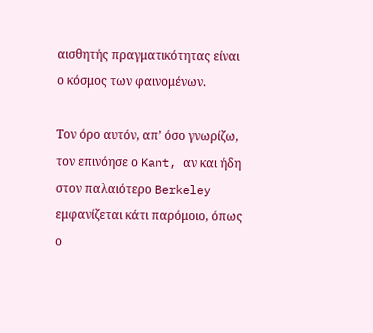αισθητής πραγματικότητας είναι ο κόσμος των φαινομένων.

Τον όρο αυτόν, απ’ όσο γνωρίζω, τον επινόησε ο Kant, αν και ήδη στον παλαιότερο Berkeley εμφανίζεται κάτι παρόμοιο, όπως ο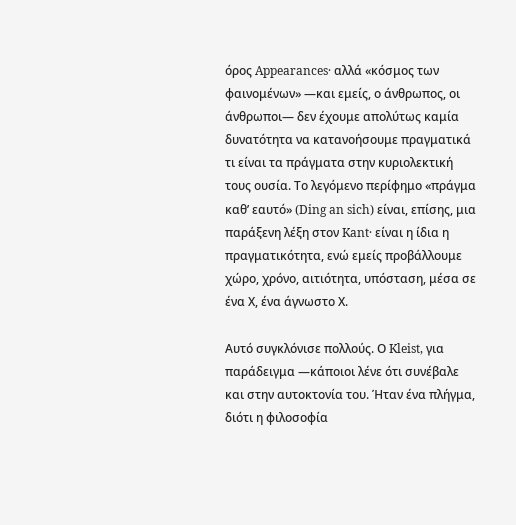όρος Appearances· αλλά «κόσμος των φαινομένων» —και εμείς, ο άνθρωπος, οι άνθρωποι— δεν έχουμε απολύτως καμία δυνατότητα να κατανοήσουμε πραγματικά τι είναι τα πράγματα στην κυριολεκτική τους ουσία. Το λεγόμενο περίφημο «πράγμα καθ’ εαυτό» (Ding an sich) είναι, επίσης, μια παράξενη λέξη στον Kant· είναι η ίδια η πραγματικότητα, ενώ εμείς προβάλλουμε χώρο, χρόνο, αιτιότητα, υπόσταση, μέσα σε ένα Χ, ένα άγνωστο Χ.

Αυτό συγκλόνισε πολλούς. Ο Kleist, για παράδειγμα —κάποιοι λένε ότι συνέβαλε και στην αυτοκτονία του. Ήταν ένα πλήγμα, διότι η φιλοσοφία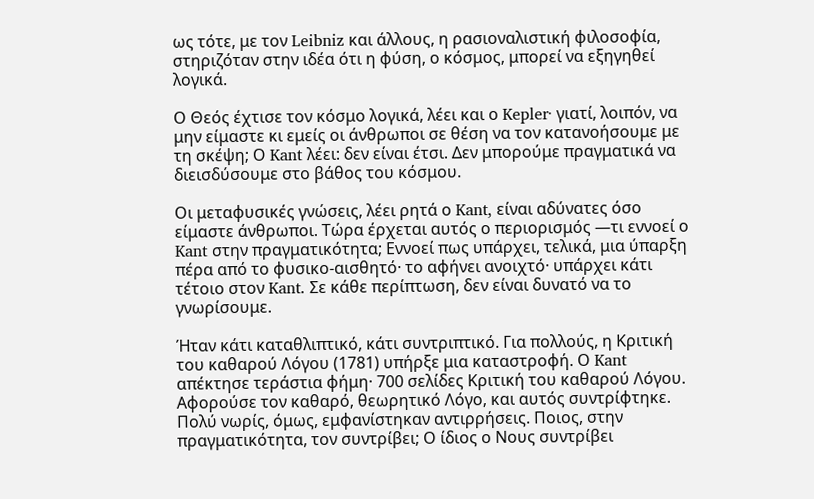ως τότε, με τον Leibniz και άλλους, η ρασιοναλιστική φιλοσοφία, στηριζόταν στην ιδέα ότι η φύση, ο κόσμος, μπορεί να εξηγηθεί λογικά.

Ο Θεός έχτισε τον κόσμο λογικά, λέει και ο Kepler· γιατί, λοιπόν, να μην είμαστε κι εμείς οι άνθρωποι σε θέση να τον κατανοήσουμε με τη σκέψη; Ο Kant λέει: δεν είναι έτσι. Δεν μπορούμε πραγματικά να διεισδύσουμε στο βάθος του κόσμου.

Οι μεταφυσικές γνώσεις, λέει ρητά ο Kant, είναι αδύνατες όσο είμαστε άνθρωποι. Τώρα έρχεται αυτός ο περιορισμός —τι εννοεί ο Kant στην πραγματικότητα; Εννοεί πως υπάρχει, τελικά, μια ύπαρξη πέρα από το φυσικο-αισθητό· το αφήνει ανοιχτό· υπάρχει κάτι τέτοιο στον Kant. Σε κάθε περίπτωση, δεν είναι δυνατό να το γνωρίσουμε.

Ήταν κάτι καταθλιπτικό, κάτι συντριπτικό. Για πολλούς, η Κριτική του καθαρού Λόγου (1781) υπήρξε μια καταστροφή. Ο Kant απέκτησε τεράστια φήμη· 700 σελίδες Κριτική του καθαρού Λόγου.
Αφορούσε τον καθαρό, θεωρητικό Λόγο, και αυτός συντρίφτηκε. Πολύ νωρίς, όμως, εμφανίστηκαν αντιρρήσεις. Ποιος, στην πραγματικότητα, τον συντρίβει; Ο ίδιος ο Νους συντρίβει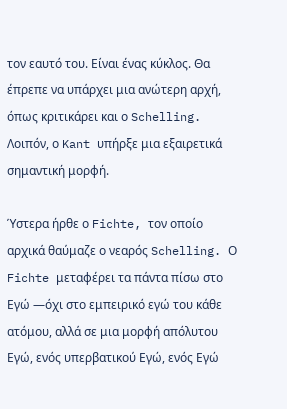τον εαυτό του. Είναι ένας κύκλος. Θα έπρεπε να υπάρχει μια ανώτερη αρχή, όπως κριτικάρει και ο Schelling.
Λοιπόν, ο Kant υπήρξε μια εξαιρετικά σημαντική μορφή.

Ύστερα ήρθε ο Fichte, τον οποίο αρχικά θαύμαζε ο νεαρός Schelling. Ο Fichte μεταφέρει τα πάντα πίσω στο Εγώ —όχι στο εμπειρικό εγώ του κάθε ατόμου, αλλά σε μια μορφή απόλυτου Εγώ, ενός υπερβατικού Εγώ, ενός Εγώ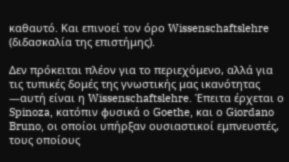καθαυτό. Και επινοεί τον όρο Wissenschaftslehre (διδασκαλία της επιστήμης).

Δεν πρόκειται πλέον για το περιεχόμενο, αλλά για τις τυπικές δομές της γνωστικής μας ικανότητας —αυτή είναι η Wissenschaftslehre. Έπειτα έρχεται ο Spinoza, κατόπιν φυσικά ο Goethe, και ο Giordano Bruno, οι οποίοι υπήρξαν ουσιαστικοί εμπνευστές, τους οποίους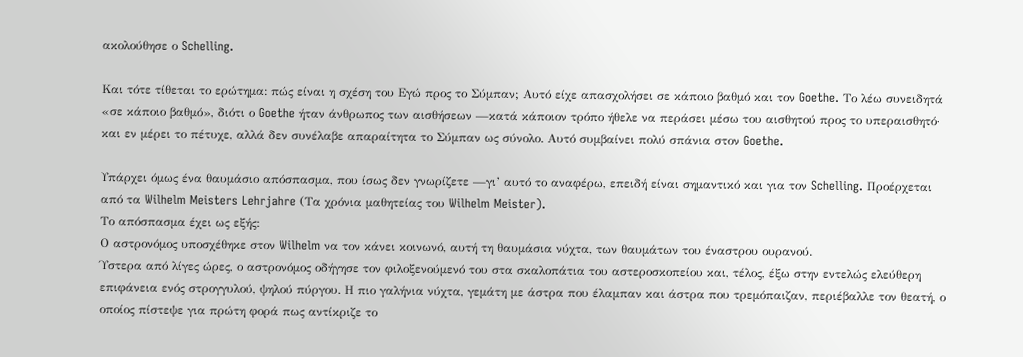ακολούθησε ο Schelling.

Και τότε τίθεται το ερώτημα: πώς είναι η σχέση του Εγώ προς το Σύμπαν; Αυτό είχε απασχολήσει σε κάποιο βαθμό και τον Goethe. Το λέω συνειδητά «σε κάποιο βαθμό», διότι ο Goethe ήταν άνθρωπος των αισθήσεων —κατά κάποιον τρόπο ήθελε να περάσει μέσω του αισθητού προς το υπεραισθητό· και εν μέρει το πέτυχε, αλλά δεν συνέλαβε απαραίτητα το Σύμπαν ως σύνολο. Αυτό συμβαίνει πολύ σπάνια στον Goethe.

Υπάρχει όμως ένα θαυμάσιο απόσπασμα, που ίσως δεν γνωρίζετε —γι’ αυτό το αναφέρω, επειδή είναι σημαντικό και για τον Schelling. Προέρχεται από τα Wilhelm Meisters Lehrjahre (Τα χρόνια μαθητείας του Wilhelm Meister).
Το απόσπασμα έχει ως εξής:
Ο αστρονόμος υποσχέθηκε στον Wilhelm να τον κάνει κοινωνό, αυτή τη θαυμάσια νύχτα, των θαυμάτων του έναστρου ουρανού.
Ύστερα από λίγες ώρες, ο αστρονόμος οδήγησε τον φιλοξενούμενό του στα σκαλοπάτια του αστεροσκοπείου και, τέλος, έξω στην εντελώς ελεύθερη επιφάνεια ενός στρογγυλού, ψηλού πύργου. Η πιο γαλήνια νύχτα, γεμάτη με άστρα που έλαμπαν και άστρα που τρεμόπαιζαν, περιέβαλλε τον θεατή, ο οποίος πίστεψε για πρώτη φορά πως αντίκριζε το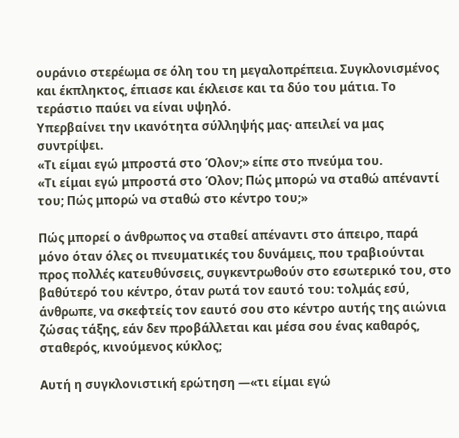ουράνιο στερέωμα σε όλη του τη μεγαλοπρέπεια. Συγκλονισμένος και έκπληκτος, έπιασε και έκλεισε και τα δύο του μάτια. Το τεράστιο παύει να είναι υψηλό.
Υπερβαίνει την ικανότητα σύλληψής μας· απειλεί να μας συντρίψει.
«Τι είμαι εγώ μπροστά στο Όλον;» είπε στο πνεύμα του.
«Τι είμαι εγώ μπροστά στο Όλον; Πώς μπορώ να σταθώ απέναντί του; Πώς μπορώ να σταθώ στο κέντρο του;»

Πώς μπορεί ο άνθρωπος να σταθεί απέναντι στο άπειρο, παρά μόνο όταν όλες οι πνευματικές του δυνάμεις, που τραβιούνται προς πολλές κατευθύνσεις, συγκεντρωθούν στο εσωτερικό του, στο βαθύτερό του κέντρο, όταν ρωτά τον εαυτό του: τολμάς εσύ, άνθρωπε, να σκεφτείς τον εαυτό σου στο κέντρο αυτής της αιώνια ζώσας τάξης, εάν δεν προβάλλεται και μέσα σου ένας καθαρός, σταθερός, κινούμενος κύκλος;

Αυτή η συγκλονιστική ερώτηση —«τι είμαι εγώ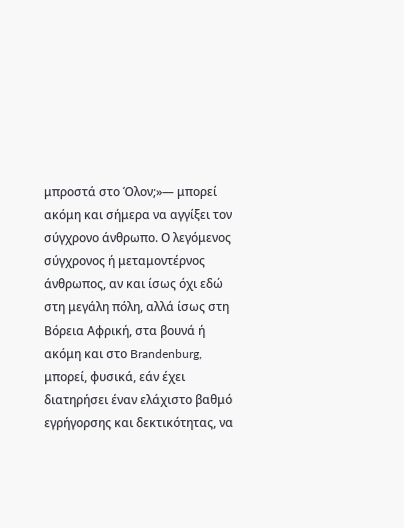μπροστά στο Όλον;»— μπορεί ακόμη και σήμερα να αγγίξει τον σύγχρονο άνθρωπο. Ο λεγόμενος σύγχρονος ή μεταμοντέρνος άνθρωπος, αν και ίσως όχι εδώ στη μεγάλη πόλη, αλλά ίσως στη Βόρεια Αφρική, στα βουνά ή ακόμη και στο Brandenburg, μπορεί, φυσικά, εάν έχει διατηρήσει έναν ελάχιστο βαθμό εγρήγορσης και δεκτικότητας, να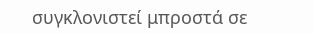συγκλονιστεί μπροστά σε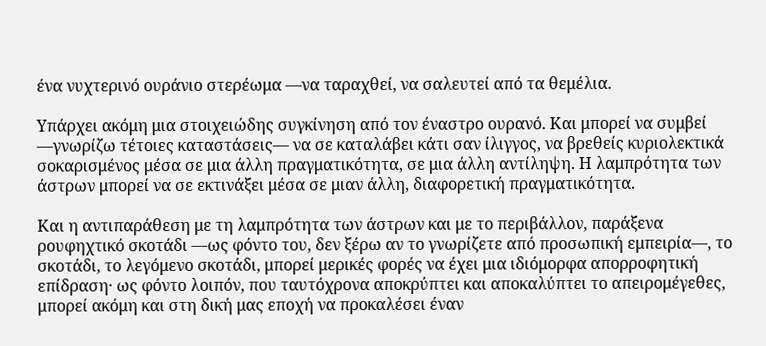ένα νυχτερινό ουράνιο στερέωμα —να ταραχθεί, να σαλευτεί από τα θεμέλια.

Υπάρχει ακόμη μια στοιχειώδης συγκίνηση από τον έναστρο ουρανό. Και μπορεί να συμβεί —γνωρίζω τέτοιες καταστάσεις— να σε καταλάβει κάτι σαν ίλιγγος, να βρεθείς κυριολεκτικά σοκαρισμένος μέσα σε μια άλλη πραγματικότητα, σε μια άλλη αντίληψη. Η λαμπρότητα των άστρων μπορεί να σε εκτινάξει μέσα σε μιαν άλλη, διαφορετική πραγματικότητα.

Και η αντιπαράθεση με τη λαμπρότητα των άστρων και με το περιβάλλον, παράξενα ρουφηχτικό σκοτάδι —ως φόντο του, δεν ξέρω αν το γνωρίζετε από προσωπική εμπειρία—, το σκοτάδι, το λεγόμενο σκοτάδι, μπορεί μερικές φορές να έχει μια ιδιόμορφα απορροφητική επίδραση· ως φόντο λοιπόν, που ταυτόχρονα αποκρύπτει και αποκαλύπτει το απειρομέγεθες, μπορεί ακόμη και στη δική μας εποχή να προκαλέσει έναν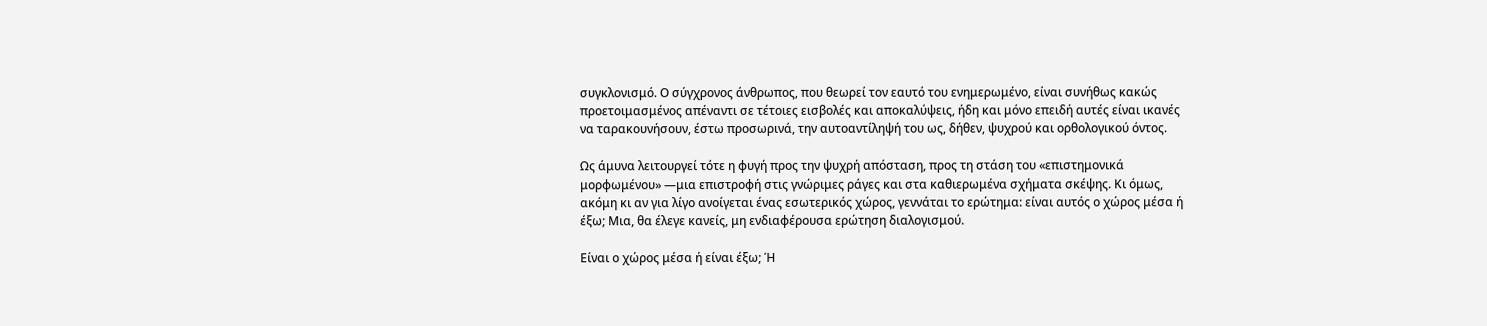συγκλονισμό. Ο σύγχρονος άνθρωπος, που θεωρεί τον εαυτό του ενημερωμένο, είναι συνήθως κακώς προετοιμασμένος απέναντι σε τέτοιες εισβολές και αποκαλύψεις, ήδη και μόνο επειδή αυτές είναι ικανές να ταρακουνήσουν, έστω προσωρινά, την αυτοαντίληψή του ως, δήθεν, ψυχρού και ορθολογικού όντος.

Ως άμυνα λειτουργεί τότε η φυγή προς την ψυχρή απόσταση, προς τη στάση του «επιστημονικά μορφωμένου» —μια επιστροφή στις γνώριμες ράγες και στα καθιερωμένα σχήματα σκέψης. Κι όμως, ακόμη κι αν για λίγο ανοίγεται ένας εσωτερικός χώρος, γεννάται το ερώτημα: είναι αυτός ο χώρος μέσα ή έξω; Μια, θα έλεγε κανείς, μη ενδιαφέρουσα ερώτηση διαλογισμού.

Είναι ο χώρος μέσα ή είναι έξω; Ή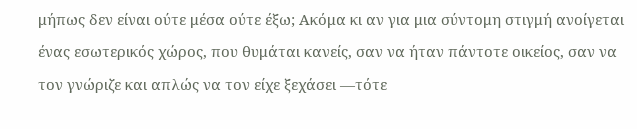μήπως δεν είναι ούτε μέσα ούτε έξω; Ακόμα κι αν για μια σύντομη στιγμή ανοίγεται ένας εσωτερικός χώρος, που θυμάται κανείς, σαν να ήταν πάντοτε οικείος, σαν να τον γνώριζε και απλώς να τον είχε ξεχάσει —τότε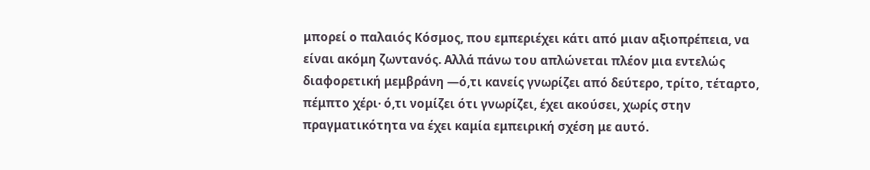μπορεί ο παλαιός Κόσμος, που εμπεριέχει κάτι από μιαν αξιοπρέπεια, να είναι ακόμη ζωντανός. Αλλά πάνω του απλώνεται πλέον μια εντελώς διαφορετική μεμβράνη —ό,τι κανείς γνωρίζει από δεύτερο, τρίτο, τέταρτο, πέμπτο χέρι· ό,τι νομίζει ότι γνωρίζει, έχει ακούσει, χωρίς στην πραγματικότητα να έχει καμία εμπειρική σχέση με αυτό.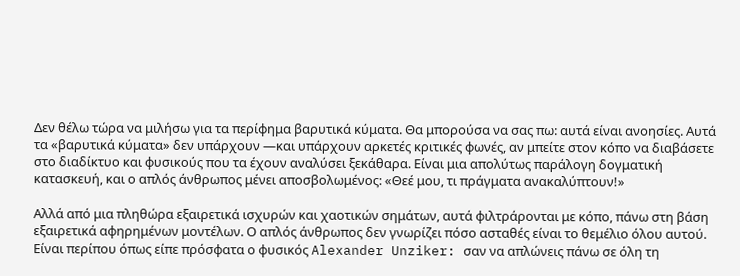Δεν θέλω τώρα να μιλήσω για τα περίφημα βαρυτικά κύματα. Θα μπορούσα να σας πω: αυτά είναι ανοησίες. Αυτά τα «βαρυτικά κύματα» δεν υπάρχουν —και υπάρχουν αρκετές κριτικές φωνές, αν μπείτε στον κόπο να διαβάσετε στο διαδίκτυο και φυσικούς που τα έχουν αναλύσει ξεκάθαρα. Είναι μια απολύτως παράλογη δογματική κατασκευή, και ο απλός άνθρωπος μένει αποσβολωμένος: «Θεέ μου, τι πράγματα ανακαλύπτουν!»

Αλλά από μια πληθώρα εξαιρετικά ισχυρών και χαοτικών σημάτων, αυτά φιλτράρονται με κόπο, πάνω στη βάση εξαιρετικά αφηρημένων μοντέλων. Ο απλός άνθρωπος δεν γνωρίζει πόσο ασταθές είναι το θεμέλιο όλου αυτού. Είναι περίπου όπως είπε πρόσφατα ο φυσικός Alexander Unziker: σαν να απλώνεις πάνω σε όλη τη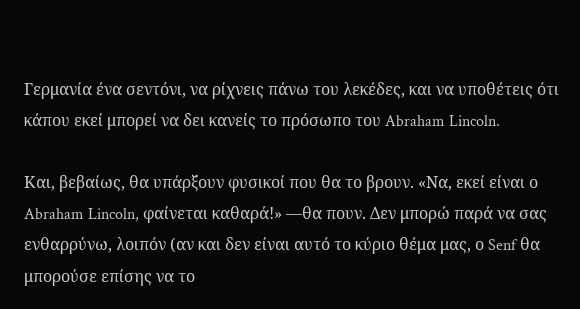Γερμανία ένα σεντόνι, να ρίχνεις πάνω του λεκέδες, και να υποθέτεις ότι κάπου εκεί μπορεί να δει κανείς το πρόσωπο του Abraham Lincoln.

Και, βεβαίως, θα υπάρξουν φυσικοί που θα το βρουν. «Να, εκεί είναι ο Abraham Lincoln, φαίνεται καθαρά!» —θα πουν. Δεν μπορώ παρά να σας ενθαρρύνω, λοιπόν (αν και δεν είναι αυτό το κύριο θέμα μας, ο Senf θα μπορούσε επίσης να το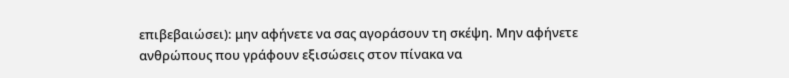επιβεβαιώσει): μην αφήνετε να σας αγοράσουν τη σκέψη. Μην αφήνετε ανθρώπους που γράφουν εξισώσεις στον πίνακα να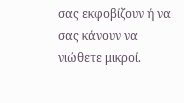σας εκφοβίζουν ή να σας κάνουν να νιώθετε μικροί.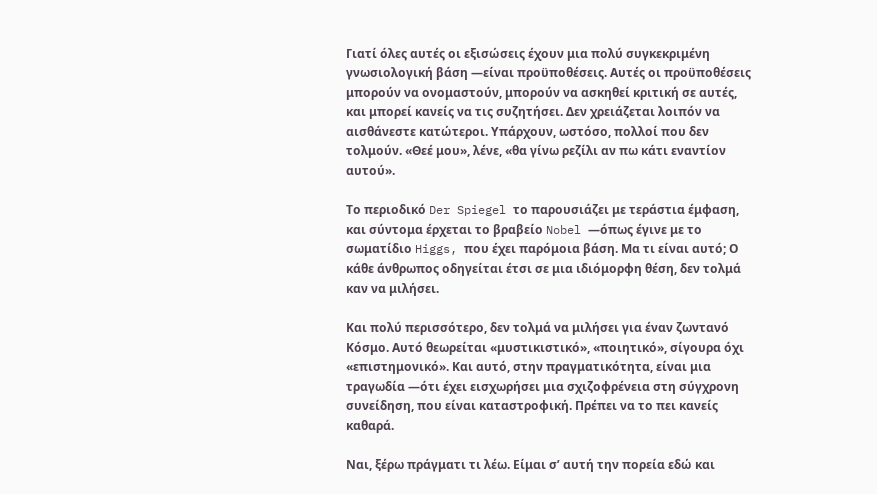Γιατί όλες αυτές οι εξισώσεις έχουν μια πολύ συγκεκριμένη γνωσιολογική βάση —είναι προϋποθέσεις. Αυτές οι προϋποθέσεις μπορούν να ονομαστούν, μπορούν να ασκηθεί κριτική σε αυτές, και μπορεί κανείς να τις συζητήσει. Δεν χρειάζεται λοιπόν να αισθάνεστε κατώτεροι. Υπάρχουν, ωστόσο, πολλοί που δεν τολμούν. «Θεέ μου», λένε, «θα γίνω ρεζίλι αν πω κάτι εναντίον αυτού».

Το περιοδικό Der Spiegel το παρουσιάζει με τεράστια έμφαση, και σύντομα έρχεται το βραβείο Nobel —όπως έγινε με το σωματίδιο Higgs, που έχει παρόμοια βάση. Μα τι είναι αυτό; Ο κάθε άνθρωπος οδηγείται έτσι σε μια ιδιόμορφη θέση, δεν τολμά καν να μιλήσει.

Και πολύ περισσότερο, δεν τολμά να μιλήσει για έναν ζωντανό Κόσμο. Αυτό θεωρείται «μυστικιστικό», «ποιητικό», σίγουρα όχι «επιστημονικό». Και αυτό, στην πραγματικότητα, είναι μια τραγωδία —ότι έχει εισχωρήσει μια σχιζοφρένεια στη σύγχρονη συνείδηση, που είναι καταστροφική. Πρέπει να το πει κανείς καθαρά.

Ναι, ξέρω πράγματι τι λέω. Είμαι σ’ αυτή την πορεία εδώ και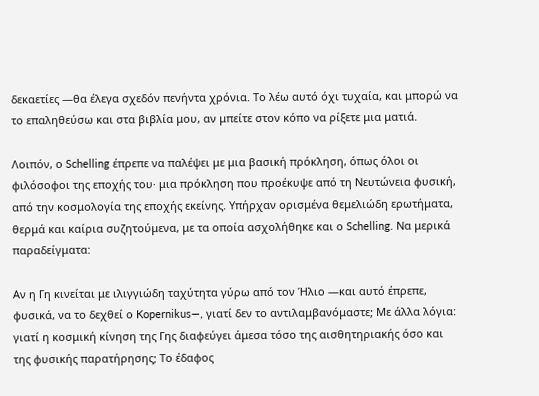δεκαετίες —θα έλεγα σχεδόν πενήντα χρόνια. Το λέω αυτό όχι τυχαία, και μπορώ να το επαληθεύσω και στα βιβλία μου, αν μπείτε στον κόπο να ρίξετε μια ματιά.

Λοιπόν, ο Schelling έπρεπε να παλέψει με μια βασική πρόκληση, όπως όλοι οι φιλόσοφοι της εποχής του· μια πρόκληση που προέκυψε από τη Νευτώνεια φυσική, από την κοσμολογία της εποχής εκείνης. Υπήρχαν ορισμένα θεμελιώδη ερωτήματα, θερμά και καίρια συζητούμενα, με τα οποία ασχολήθηκε και ο Schelling. Να μερικά παραδείγματα:

Αν η Γη κινείται με ιλιγγιώδη ταχύτητα γύρω από τον Ήλιο —και αυτό έπρεπε, φυσικά, να το δεχθεί ο Kopernikus—, γιατί δεν το αντιλαμβανόμαστε; Με άλλα λόγια: γιατί η κοσμική κίνηση της Γης διαφεύγει άμεσα τόσο της αισθητηριακής όσο και της φυσικής παρατήρησης; Το έδαφος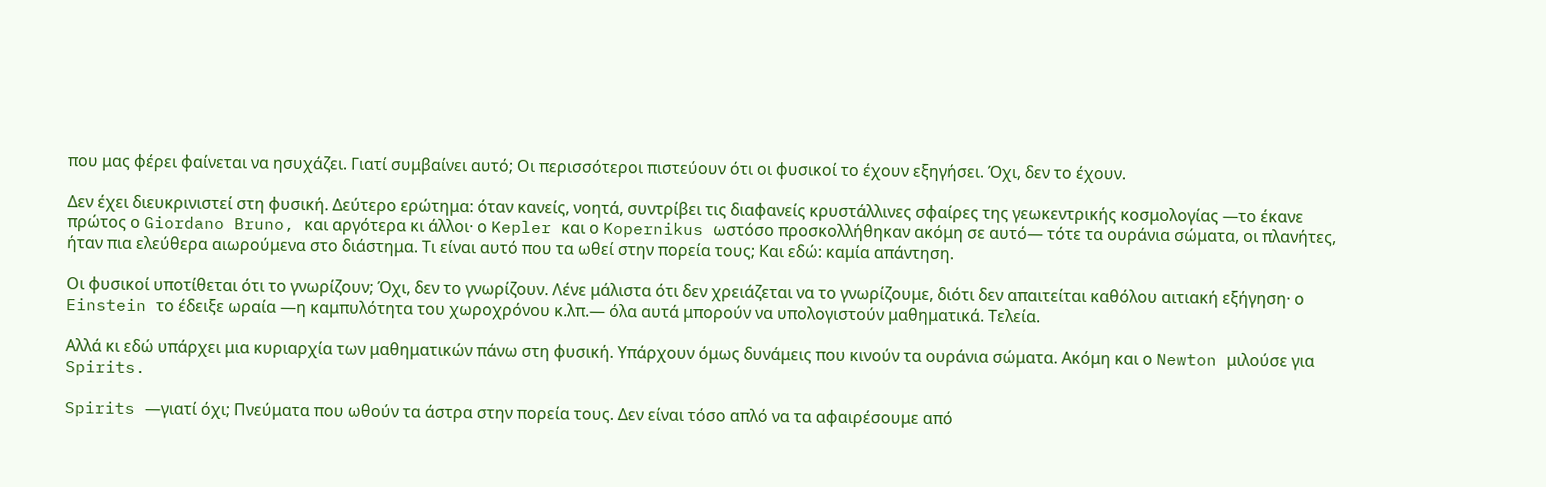που μας φέρει φαίνεται να ησυχάζει. Γιατί συμβαίνει αυτό; Οι περισσότεροι πιστεύουν ότι οι φυσικοί το έχουν εξηγήσει. Όχι, δεν το έχουν.

Δεν έχει διευκρινιστεί στη φυσική. Δεύτερο ερώτημα: όταν κανείς, νοητά, συντρίβει τις διαφανείς κρυστάλλινες σφαίρες της γεωκεντρικής κοσμολογίας —το έκανε πρώτος ο Giordano Bruno, και αργότερα κι άλλοι· ο Kepler και ο Kopernikus ωστόσο προσκολλήθηκαν ακόμη σε αυτό— τότε τα ουράνια σώματα, οι πλανήτες, ήταν πια ελεύθερα αιωρούμενα στο διάστημα. Τι είναι αυτό που τα ωθεί στην πορεία τους; Και εδώ: καμία απάντηση.

Οι φυσικοί υποτίθεται ότι το γνωρίζουν; Όχι, δεν το γνωρίζουν. Λένε μάλιστα ότι δεν χρειάζεται να το γνωρίζουμε, διότι δεν απαιτείται καθόλου αιτιακή εξήγηση· ο Einstein το έδειξε ωραία —η καμπυλότητα του χωροχρόνου κ.λπ.— όλα αυτά μπορούν να υπολογιστούν μαθηματικά. Τελεία.

Αλλά κι εδώ υπάρχει μια κυριαρχία των μαθηματικών πάνω στη φυσική. Υπάρχουν όμως δυνάμεις που κινούν τα ουράνια σώματα. Ακόμη και ο Newton μιλούσε για Spirits.

Spirits —γιατί όχι; Πνεύματα που ωθούν τα άστρα στην πορεία τους. Δεν είναι τόσο απλό να τα αφαιρέσουμε από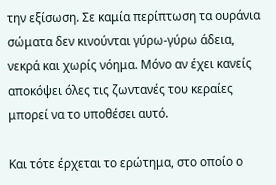την εξίσωση. Σε καμία περίπτωση τα ουράνια σώματα δεν κινούνται γύρω-γύρω άδεια, νεκρά και χωρίς νόημα. Μόνο αν έχει κανείς αποκόψει όλες τις ζωντανές του κεραίες μπορεί να το υποθέσει αυτό.

Και τότε έρχεται το ερώτημα, στο οποίο ο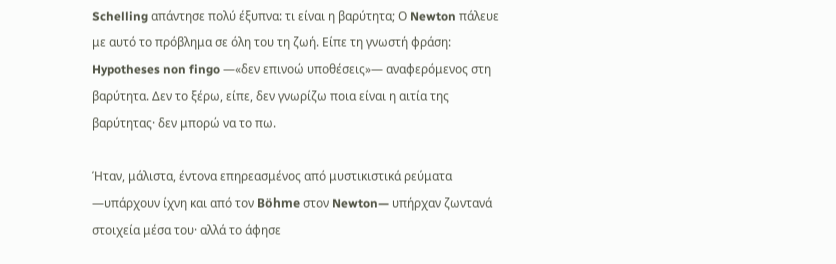Schelling απάντησε πολύ έξυπνα: τι είναι η βαρύτητα; Ο Newton πάλευε με αυτό το πρόβλημα σε όλη του τη ζωή. Είπε τη γνωστή φράση: Hypotheses non fingo —«δεν επινοώ υποθέσεις»— αναφερόμενος στη βαρύτητα. Δεν το ξέρω, είπε, δεν γνωρίζω ποια είναι η αιτία της βαρύτητας· δεν μπορώ να το πω.

Ήταν, μάλιστα, έντονα επηρεασμένος από μυστικιστικά ρεύματα —υπάρχουν ίχνη και από τον Böhme στον Newton— υπήρχαν ζωντανά στοιχεία μέσα του· αλλά το άφησε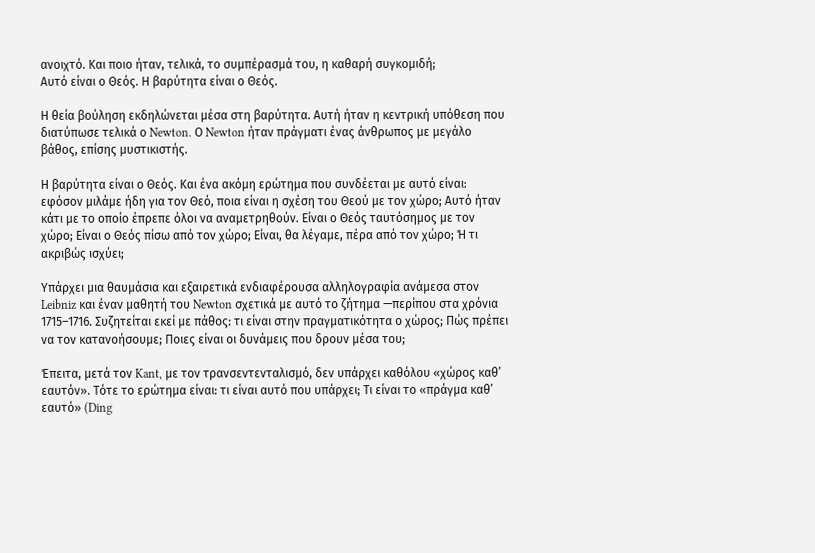ανοιχτό. Και ποιο ήταν, τελικά, το συμπέρασμά του, η καθαρή συγκομιδή;
Αυτό είναι ο Θεός. Η βαρύτητα είναι ο Θεός.

Η θεία βούληση εκδηλώνεται μέσα στη βαρύτητα. Αυτή ήταν η κεντρική υπόθεση που διατύπωσε τελικά ο Newton. Ο Newton ήταν πράγματι ένας άνθρωπος με μεγάλο βάθος, επίσης μυστικιστής.

Η βαρύτητα είναι ο Θεός. Και ένα ακόμη ερώτημα που συνδέεται με αυτό είναι: εφόσον μιλάμε ήδη για τον Θεό, ποια είναι η σχέση του Θεού με τον χώρο; Αυτό ήταν κάτι με το οποίο έπρεπε όλοι να αναμετρηθούν. Είναι ο Θεός ταυτόσημος με τον χώρο; Είναι ο Θεός πίσω από τον χώρο; Είναι, θα λέγαμε, πέρα από τον χώρο; Ή τι ακριβώς ισχύει;

Υπάρχει μια θαυμάσια και εξαιρετικά ενδιαφέρουσα αλληλογραφία ανάμεσα στον Leibniz και έναν μαθητή του Newton σχετικά με αυτό το ζήτημα —περίπου στα χρόνια 1715–1716. Συζητείται εκεί με πάθος: τι είναι στην πραγματικότητα ο χώρος; Πώς πρέπει να τον κατανοήσουμε; Ποιες είναι οι δυνάμεις που δρουν μέσα του;

Έπειτα, μετά τον Kant, με τον τρανσεντενταλισμό, δεν υπάρχει καθόλου «χώρος καθ’ εαυτόν». Τότε το ερώτημα είναι: τι είναι αυτό που υπάρχει; Τι είναι το «πράγμα καθ’ εαυτό» (Ding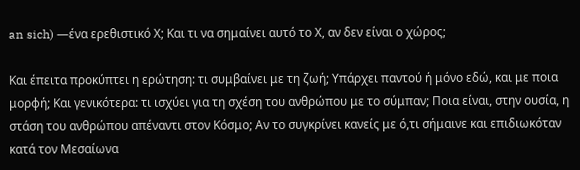an sich) —ένα ερεθιστικό Χ; Και τι να σημαίνει αυτό το Χ, αν δεν είναι ο χώρος;

Και έπειτα προκύπτει η ερώτηση: τι συμβαίνει με τη ζωή; Υπάρχει παντού ή μόνο εδώ, και με ποια μορφή; Και γενικότερα: τι ισχύει για τη σχέση του ανθρώπου με το σύμπαν; Ποια είναι, στην ουσία, η στάση του ανθρώπου απέναντι στον Κόσμο; Αν το συγκρίνει κανείς με ό,τι σήμαινε και επιδιωκόταν κατά τον Μεσαίωνα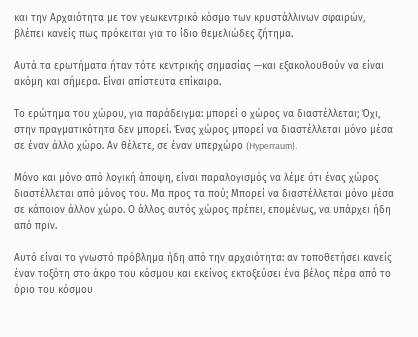και την Αρχαιότητα με τον γεωκεντρικό κόσμο των κρυστάλλινων σφαιρών, βλέπει κανείς πως πρόκειται για το ίδιο θεμελιώδες ζήτημα.

Αυτά τα ερωτήματα ήταν τότε κεντρικής σημασίας —και εξακολουθούν να είναι ακόμη και σήμερα. Είναι απίστευτα επίκαιρα.

Το ερώτημα του χώρου, για παράδειγμα: μπορεί ο χώρος να διαστέλλεται; Όχι, στην πραγματικότητα δεν μπορεί. Ένας χώρος μπορεί να διαστέλλεται μόνο μέσα σε έναν άλλο χώρο. Αν θέλετε, σε έναν υπερχώρο (Hyperraum).

Μόνο και μόνο από λογική άποψη, είναι παραλογισμός να λέμε ότι ένας χώρος διαστέλλεται από μόνος του. Μα προς τα πού; Μπορεί να διαστέλλεται μόνο μέσα σε κάποιον άλλον χώρο. Ο άλλος αυτός χώρος πρέπει, επομένως, να υπάρχει ήδη από πριν.

Αυτό είναι το γνωστό πρόβλημα ήδη από την αρχαιότητα: αν τοποθετήσει κανείς έναν τοξότη στο άκρο του κόσμου και εκείνος εκτοξεύσει ένα βέλος πέρα από το όριο του κόσμου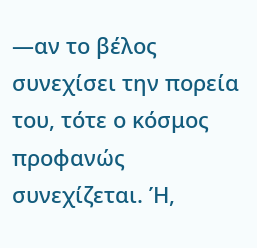—αν το βέλος συνεχίσει την πορεία του, τότε ο κόσμος προφανώς συνεχίζεται. Ή,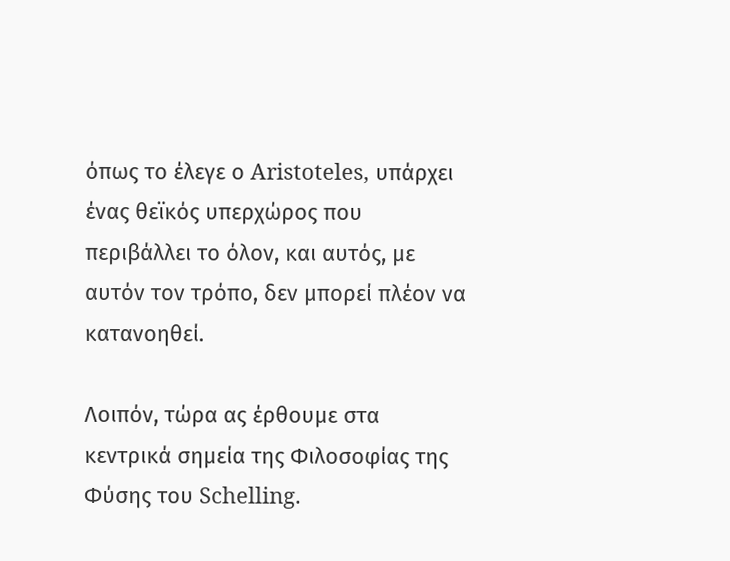όπως το έλεγε ο Aristoteles, υπάρχει ένας θεϊκός υπερχώρος που περιβάλλει το όλον, και αυτός, με αυτόν τον τρόπο, δεν μπορεί πλέον να κατανοηθεί.

Λοιπόν, τώρα ας έρθουμε στα κεντρικά σημεία της Φιλοσοφίας της Φύσης του Schelling.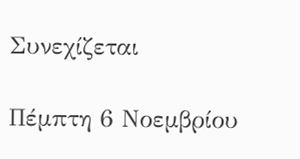Συνεχίζεται

Πέμπτη 6 Νοεμβρίου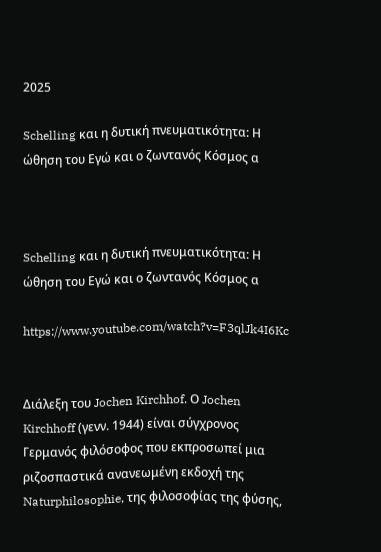2025

Schelling και η δυτική πνευματικότητα: Η ώθηση του Εγώ και ο ζωντανός Κόσμος α



Schelling και η δυτική πνευματικότητα: Η ώθηση του Εγώ και ο ζωντανός Κόσμος α

https://www.youtube.com/watch?v=F3qlJk4I6Kc


Διάλεξη του Jochen Kirchhof. Ο Jochen Kirchhoff (γενν. 1944) είναι σύγχρονος Γερμανός φιλόσοφος που εκπροσωπεί μια ριζοσπαστικά ανανεωμένη εκδοχή της Naturphilosophie, της φιλοσοφίας της φύσης,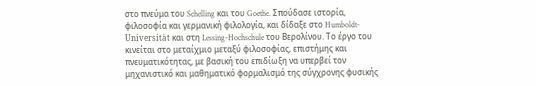στο πνεύμα του Schelling και του Goethe. Σπούδασε ιστορία, φιλοσοφία και γερμανική φιλολογία, και δίδαξε στο Humboldt-Universität και στη Lessing-Hochschule του Βερολίνου. Το έργο του κινείται στο μεταίχμιο μεταξύ φιλοσοφίας, επιστήμης και πνευματικότητας, με βασική του επιδίωξη να υπερβεί τον μηχανιστικό και μαθηματικό φορμαλισμό της σύγχρονης φυσικής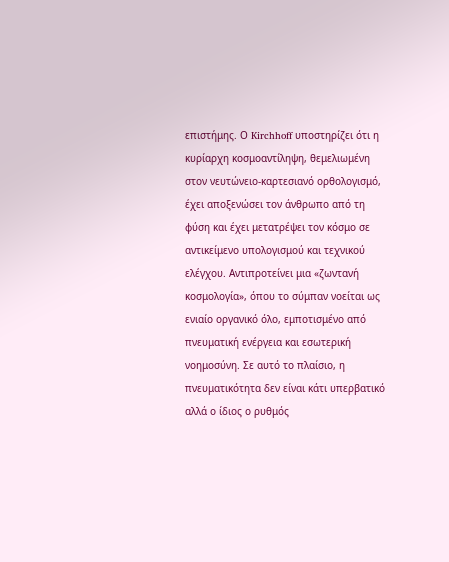επιστήμης. Ο Kirchhoff υποστηρίζει ότι η κυρίαρχη κοσμοαντίληψη, θεμελιωμένη στον νευτώνειο-καρτεσιανό ορθολογισμό, έχει αποξενώσει τον άνθρωπο από τη φύση και έχει μετατρέψει τον κόσμο σε αντικείμενο υπολογισμού και τεχνικού ελέγχου. Αντιπροτείνει μια «ζωντανή κοσμολογία», όπου το σύμπαν νοείται ως ενιαίο οργανικό όλο, εμποτισμένο από πνευματική ενέργεια και εσωτερική νοημοσύνη. Σε αυτό το πλαίσιο, η πνευματικότητα δεν είναι κάτι υπερβατικό αλλά ο ίδιος ο ρυθμός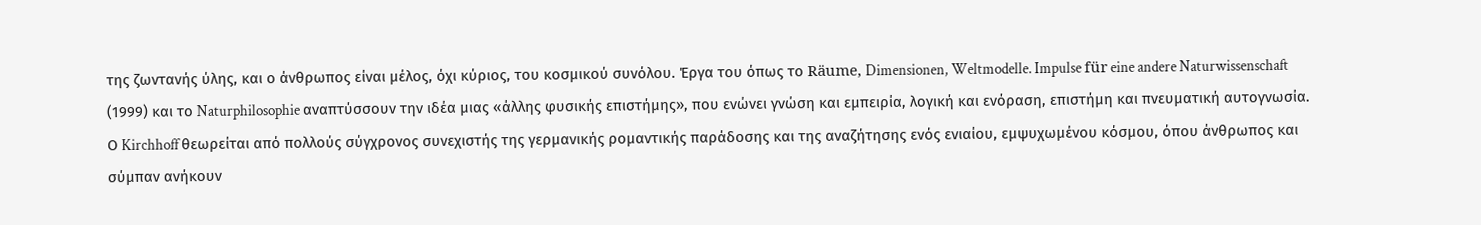της ζωντανής ύλης, και ο άνθρωπος είναι μέλος, όχι κύριος, του κοσμικού συνόλου. Έργα του όπως το Räume, Dimensionen, Weltmodelle. Impulse für eine andere Naturwissenschaft (1999) και το Naturphilosophie αναπτύσσουν την ιδέα μιας «άλλης φυσικής επιστήμης», που ενώνει γνώση και εμπειρία, λογική και ενόραση, επιστήμη και πνευματική αυτογνωσία. Ο Kirchhoff θεωρείται από πολλούς σύγχρονος συνεχιστής της γερμανικής ρομαντικής παράδοσης και της αναζήτησης ενός ενιαίου, εμψυχωμένου κόσμου, όπου άνθρωπος και σύμπαν ανήκουν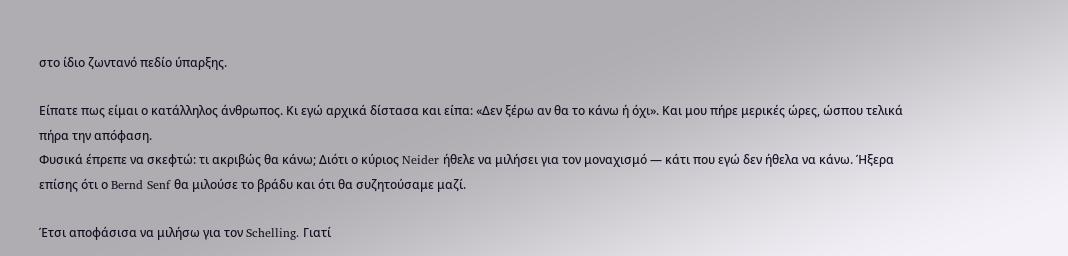στο ίδιο ζωντανό πεδίο ύπαρξης.

Είπατε πως είμαι ο κατάλληλος άνθρωπος. Κι εγώ αρχικά δίστασα και είπα: «Δεν ξέρω αν θα το κάνω ή όχι». Και μου πήρε μερικές ώρες, ώσπου τελικά πήρα την απόφαση.
Φυσικά έπρεπε να σκεφτώ: τι ακριβώς θα κάνω; Διότι ο κύριος Neider ήθελε να μιλήσει για τον μοναχισμό — κάτι που εγώ δεν ήθελα να κάνω. Ήξερα επίσης ότι ο Bernd Senf θα μιλούσε το βράδυ και ότι θα συζητούσαμε μαζί.

Έτσι αποφάσισα να μιλήσω για τον Schelling. Γιατί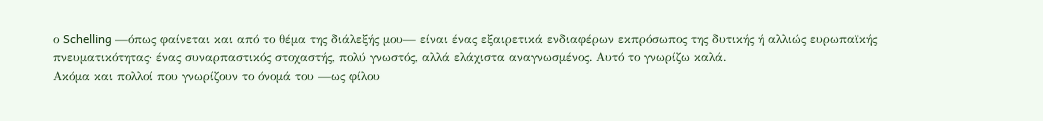ο Schelling —όπως φαίνεται και από το θέμα της διάλεξής μου— είναι ένας εξαιρετικά ενδιαφέρων εκπρόσωπος της δυτικής ή αλλιώς ευρωπαϊκής πνευματικότητας· ένας συναρπαστικός στοχαστής, πολύ γνωστός, αλλά ελάχιστα αναγνωσμένος. Αυτό το γνωρίζω καλά.
Ακόμα και πολλοί που γνωρίζουν το όνομά του —ως φίλου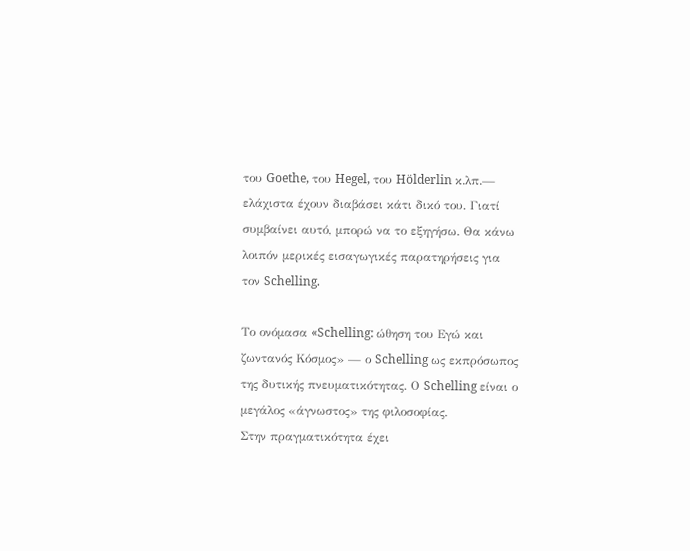του Goethe, του Hegel, του Hölderlin κ.λπ.— ελάχιστα έχουν διαβάσει κάτι δικό του. Γιατί συμβαίνει αυτό, μπορώ να το εξηγήσω. Θα κάνω λοιπόν μερικές εισαγωγικές παρατηρήσεις για τον Schelling.

Το ονόμασα «Schelling: ώθηση του Εγώ και ζωντανός Κόσμος» — ο Schelling ως εκπρόσωπος της δυτικής πνευματικότητας. Ο Schelling είναι ο μεγάλος «άγνωστος» της φιλοσοφίας.
Στην πραγματικότητα έχει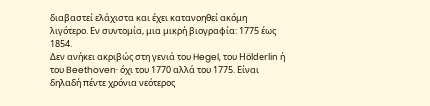διαβαστεί ελάχιστα και έχει κατανοηθεί ακόμη λιγότερο. Εν συντομία, μια μικρή βιογραφία: 1775 έως 1854.
Δεν ανήκει ακριβώς στη γενιά του Hegel, του Hölderlin ή του Beethoven· όχι του 1770 αλλά του 1775. Είναι δηλαδή πέντε χρόνια νεότερος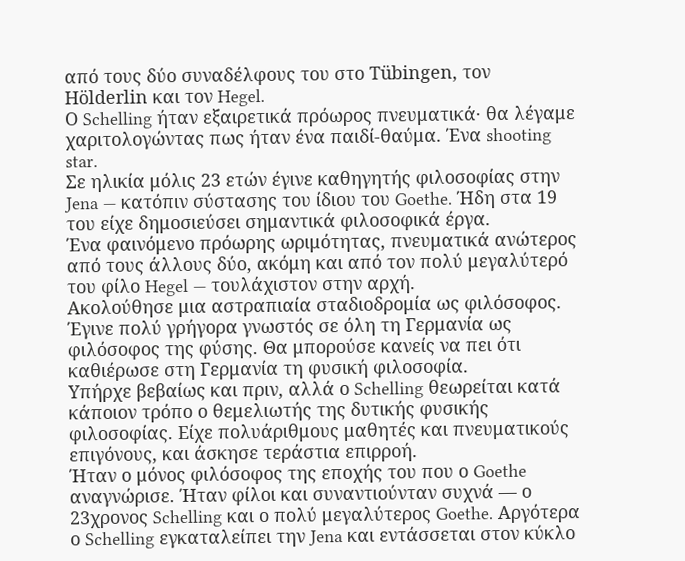από τους δύο συναδέλφους του στο Tübingen, τον Hölderlin και τον Hegel.
Ο Schelling ήταν εξαιρετικά πρόωρος πνευματικά· θα λέγαμε χαριτολογώντας πως ήταν ένα παιδί-θαύμα. Ένα shooting star.
Σε ηλικία μόλις 23 ετών έγινε καθηγητής φιλοσοφίας στην Jena — κατόπιν σύστασης του ίδιου του Goethe. Ήδη στα 19 του είχε δημοσιεύσει σημαντικά φιλοσοφικά έργα.
Ένα φαινόμενο πρόωρης ωριμότητας, πνευματικά ανώτερος από τους άλλους δύο, ακόμη και από τον πολύ μεγαλύτερό του φίλο Hegel — τουλάχιστον στην αρχή.
Ακολούθησε μια αστραπιαία σταδιοδρομία ως φιλόσοφος. Έγινε πολύ γρήγορα γνωστός σε όλη τη Γερμανία ως φιλόσοφος της φύσης. Θα μπορούσε κανείς να πει ότι καθιέρωσε στη Γερμανία τη φυσική φιλοσοφία.
Υπήρχε βεβαίως και πριν, αλλά ο Schelling θεωρείται κατά κάποιον τρόπο ο θεμελιωτής της δυτικής φυσικής φιλοσοφίας. Είχε πολυάριθμους μαθητές και πνευματικούς επιγόνους, και άσκησε τεράστια επιρροή.
Ήταν ο μόνος φιλόσοφος της εποχής του που ο Goethe αναγνώρισε. Ήταν φίλοι και συναντιούνταν συχνά — ο 23χρονος Schelling και ο πολύ μεγαλύτερος Goethe. Αργότερα ο Schelling εγκαταλείπει την Jena και εντάσσεται στον κύκλο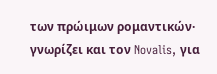των πρώιμων ρομαντικών· γνωρίζει και τον Novalis, για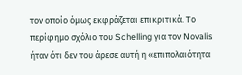τον οποίο όμως εκφράζεται επικριτικά. Το περίφημο σχόλιο του Schelling για τον Novalis ήταν ότι δεν του άρεσε αυτή η «επιπολαιότητα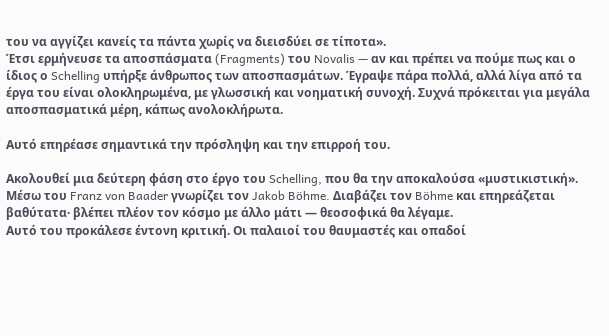του να αγγίζει κανείς τα πάντα χωρίς να διεισδύει σε τίποτα».
Έτσι ερμήνευσε τα αποσπάσματα (Fragments) του Novalis — αν και πρέπει να πούμε πως και ο ίδιος ο Schelling υπήρξε άνθρωπος των αποσπασμάτων. Έγραψε πάρα πολλά, αλλά λίγα από τα έργα του είναι ολοκληρωμένα, με γλωσσική και νοηματική συνοχή. Συχνά πρόκειται για μεγάλα αποσπασματικά μέρη, κάπως ανολοκλήρωτα.

Αυτό επηρέασε σημαντικά την πρόσληψη και την επιρροή του.

Ακολουθεί μια δεύτερη φάση στο έργο του Schelling, που θα την αποκαλούσα «μυστικιστική». Μέσω του Franz von Baader γνωρίζει τον Jakob Böhme. Διαβάζει τον Böhme και επηρεάζεται βαθύτατα· βλέπει πλέον τον κόσμο με άλλο μάτι — θεοσοφικά θα λέγαμε.
Αυτό του προκάλεσε έντονη κριτική. Οι παλαιοί του θαυμαστές και οπαδοί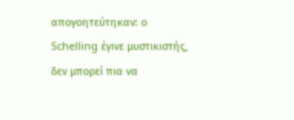απογοητεύτηκαν: ο Schelling έγινε μυστικιστής, δεν μπορεί πια να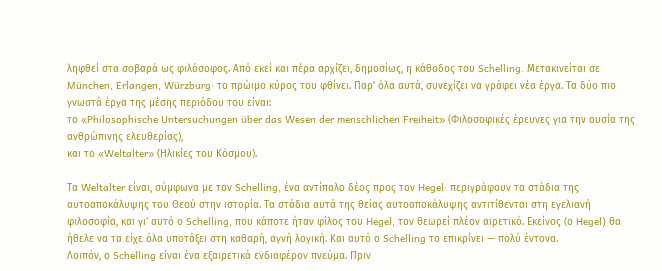ληφθεί στα σοβαρά ως φιλόσοφος. Από εκεί και πέρα αρχίζει, δημοσίως, η κάθοδος του Schelling. Μετακινείται σε München, Erlangen, Würzburg· το πρώιμο κύρος του φθίνει. Παρ’ όλα αυτά, συνεχίζει να γράφει νέα έργα. Τα δύο πιο γνωστά έργα της μέσης περιόδου του είναι:
το «Philosophische Untersuchungen über das Wesen der menschlichen Freiheit» (Φιλοσοφικές έρευνες για την ουσία της ανθρώπινης ελευθερίας),
και το «Weltalter» (Ηλικίες του Κόσμου).

Τα Weltalter είναι, σύμφωνα με τον Schelling, ένα αντίπαλο δέος προς τον Hegel· περιγράφουν τα στάδια της αυτοαποκάλυψης του Θεού στην ιστορία. Τα στάδια αυτά της θείας αυτοαποκάλυψης αντιτίθενται στη εγελιανή φιλοσοφία, και γι’ αυτό ο Schelling, που κάποτε ήταν φίλος του Hegel, τον θεωρεί πλέον αιρετικό. Εκείνος (ο Hegel) θα ήθελε να τα είχε όλα υποτάξει στη καθαρή, αγνή λογική. Και αυτό ο Schelling το επικρίνει — πολύ έντονα.
Λοιπόν, ο Schelling είναι ένα εξαιρετικά ενδιαφέρον πνεύμα. Πριν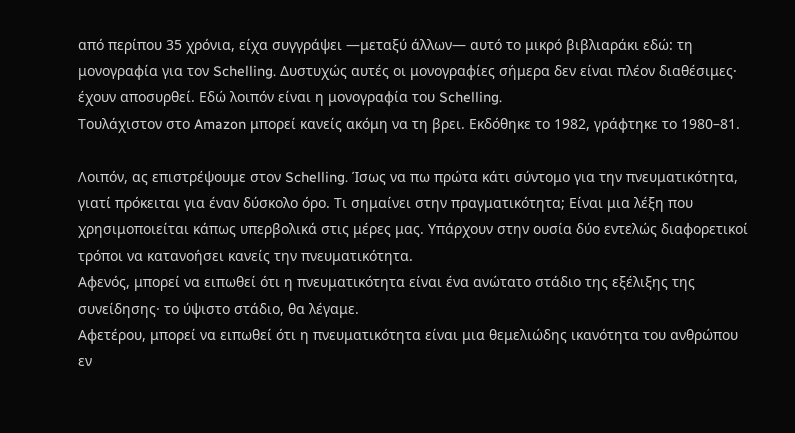από περίπου 35 χρόνια, είχα συγγράψει —μεταξύ άλλων— αυτό το μικρό βιβλιαράκι εδώ: τη μονογραφία για τον Schelling. Δυστυχώς αυτές οι μονογραφίες σήμερα δεν είναι πλέον διαθέσιμες· έχουν αποσυρθεί. Εδώ λοιπόν είναι η μονογραφία του Schelling.
Τουλάχιστον στο Amazon μπορεί κανείς ακόμη να τη βρει. Εκδόθηκε το 1982, γράφτηκε το 1980–81.

Λοιπόν, ας επιστρέψουμε στον Schelling. Ίσως να πω πρώτα κάτι σύντομο για την πνευματικότητα, γιατί πρόκειται για έναν δύσκολο όρο. Τι σημαίνει στην πραγματικότητα; Είναι μια λέξη που χρησιμοποιείται κάπως υπερβολικά στις μέρες μας. Υπάρχουν στην ουσία δύο εντελώς διαφορετικοί τρόποι να κατανοήσει κανείς την πνευματικότητα.
Αφενός, μπορεί να ειπωθεί ότι η πνευματικότητα είναι ένα ανώτατο στάδιο της εξέλιξης της συνείδησης· το ύψιστο στάδιο, θα λέγαμε.
Αφετέρου, μπορεί να ειπωθεί ότι η πνευματικότητα είναι μια θεμελιώδης ικανότητα του ανθρώπου εν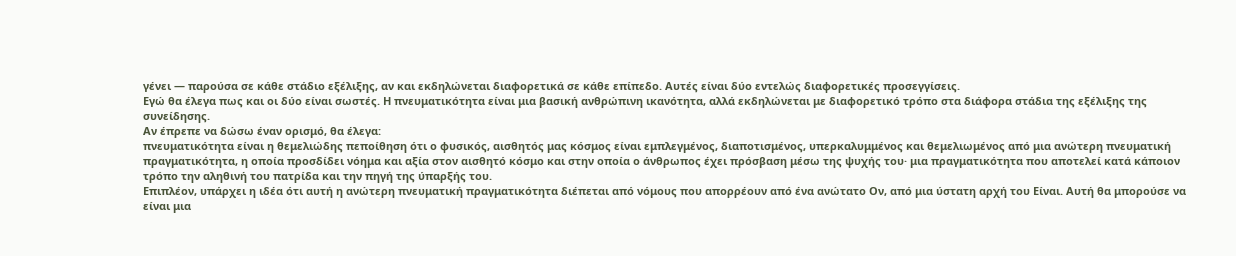γένει — παρούσα σε κάθε στάδιο εξέλιξης, αν και εκδηλώνεται διαφορετικά σε κάθε επίπεδο. Αυτές είναι δύο εντελώς διαφορετικές προσεγγίσεις.
Εγώ θα έλεγα πως και οι δύο είναι σωστές. Η πνευματικότητα είναι μια βασική ανθρώπινη ικανότητα, αλλά εκδηλώνεται με διαφορετικό τρόπο στα διάφορα στάδια της εξέλιξης της συνείδησης.
Αν έπρεπε να δώσω έναν ορισμό, θα έλεγα:
πνευματικότητα είναι η θεμελιώδης πεποίθηση ότι ο φυσικός, αισθητός μας κόσμος είναι εμπλεγμένος, διαποτισμένος, υπερκαλυμμένος και θεμελιωμένος από μια ανώτερη πνευματική πραγματικότητα, η οποία προσδίδει νόημα και αξία στον αισθητό κόσμο και στην οποία ο άνθρωπος έχει πρόσβαση μέσω της ψυχής του· μια πραγματικότητα που αποτελεί κατά κάποιον τρόπο την αληθινή του πατρίδα και την πηγή της ύπαρξής του.
Επιπλέον, υπάρχει η ιδέα ότι αυτή η ανώτερη πνευματική πραγματικότητα διέπεται από νόμους που απορρέουν από ένα ανώτατο Ον, από μια ύστατη αρχή του Είναι. Αυτή θα μπορούσε να είναι μια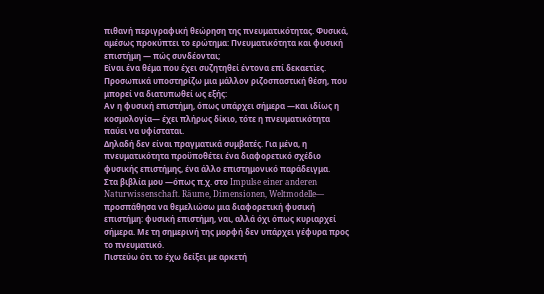πιθανή περιγραφική θεώρηση της πνευματικότητας. Φυσικά, αμέσως προκύπτει το ερώτημα: Πνευματικότητα και φυσική επιστήμη — πώς συνδέονται;
Είναι ένα θέμα που έχει συζητηθεί έντονα επί δεκαετίες. Προσωπικά υποστηρίζω μια μάλλον ριζοσπαστική θέση, που μπορεί να διατυπωθεί ως εξής:
Αν η φυσική επιστήμη, όπως υπάρχει σήμερα —και ιδίως η κοσμολογία— έχει πλήρως δίκιο, τότε η πνευματικότητα παύει να υφίσταται.
Δηλαδή δεν είναι πραγματικά συμβατές. Για μένα, η πνευματικότητα προϋποθέτει ένα διαφορετικό σχέδιο φυσικής επιστήμης, ένα άλλο επιστημονικό παράδειγμα.
Στα βιβλία μου —όπως π.χ. στο Impulse einer anderen Naturwissenschaft. Räume, Dimensionen, Weltmodelle— προσπάθησα να θεμελιώσω μια διαφορετική φυσική επιστήμη: φυσική επιστήμη, ναι, αλλά όχι όπως κυριαρχεί σήμερα. Με τη σημερινή της μορφή δεν υπάρχει γέφυρα προς το πνευματικό.
Πιστεύω ότι το έχω δείξει με αρκετή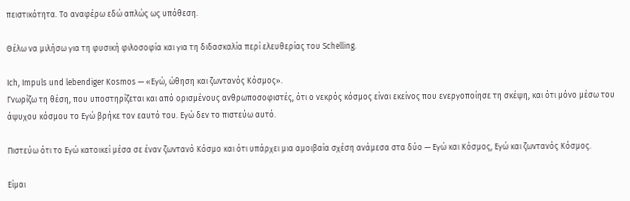πειστικότητα. Το αναφέρω εδώ απλώς ως υπόθεση.

Θέλω να μιλήσω για τη φυσική φιλοσοφία και για τη διδασκαλία περί ελευθερίας του Schelling.

Ich, Impuls und lebendiger Kosmos — «Εγώ, ώθηση και ζωντανός Κόσμος».
Γνωρίζω τη θέση, που υποστηρίζεται και από ορισμένους ανθρωποσοφιστές, ότι ο νεκρός κόσμος είναι εκείνος που ενεργοποίησε τη σκέψη, και ότι μόνο μέσω του άψυχου κόσμου το Εγώ βρήκε τον εαυτό του. Εγώ δεν το πιστεύω αυτό.

Πιστεύω ότι το Εγώ κατοικεί μέσα σε έναν ζωντανό Κόσμο και ότι υπάρχει μια αμοιβαία σχέση ανάμεσα στα δύο — Εγώ και Κόσμος, Εγώ και ζωντανός Κόσμος.

Είμαι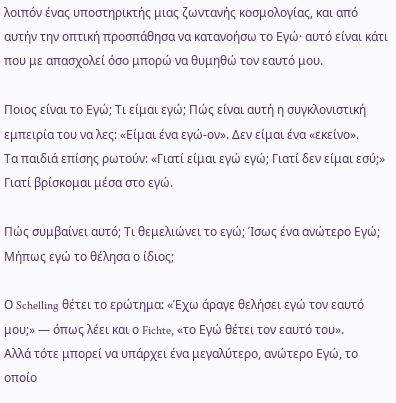λοιπόν ένας υποστηρικτής μιας ζωντανής κοσμολογίας, και από αυτήν την οπτική προσπάθησα να κατανοήσω το Εγώ· αυτό είναι κάτι που με απασχολεί όσο μπορώ να θυμηθώ τον εαυτό μου.

Ποιος είναι το Εγώ; Τι είμαι εγώ; Πώς είναι αυτή η συγκλονιστική εμπειρία του να λες: «Είμαι ένα εγώ-ον». Δεν είμαι ένα «εκείνο».
Τα παιδιά επίσης ρωτούν: «Γιατί είμαι εγώ εγώ; Γιατί δεν είμαι εσύ;»
Γιατί βρίσκομαι μέσα στο εγώ.

Πώς συμβαίνει αυτό; Τι θεμελιώνει το εγώ; Ίσως ένα ανώτερο Εγώ; Μήπως εγώ το θέλησα ο ίδιος;

Ο Schelling θέτει το ερώτημα: «Έχω άραγε θελήσει εγώ τον εαυτό μου;» — όπως λέει και ο Fichte, «το Εγώ θέτει τον εαυτό του».
Αλλά τότε μπορεί να υπάρχει ένα μεγαλύτερο, ανώτερο Εγώ, το οποίο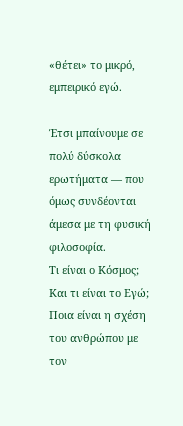«θέτει» το μικρό, εμπειρικό εγώ.

Έτσι μπαίνουμε σε πολύ δύσκολα ερωτήματα — που όμως συνδέονται άμεσα με τη φυσική φιλοσοφία.
Τι είναι ο Κόσμος; Και τι είναι το Εγώ; Ποια είναι η σχέση του ανθρώπου με τον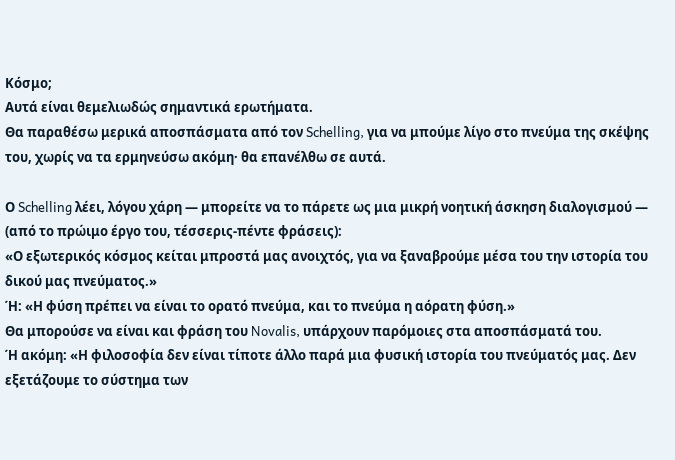Κόσμο;
Αυτά είναι θεμελιωδώς σημαντικά ερωτήματα.
Θα παραθέσω μερικά αποσπάσματα από τον Schelling, για να μπούμε λίγο στο πνεύμα της σκέψης του, χωρίς να τα ερμηνεύσω ακόμη· θα επανέλθω σε αυτά.

Ο Schelling λέει, λόγου χάρη — μπορείτε να το πάρετε ως μια μικρή νοητική άσκηση διαλογισμού — (από το πρώιμο έργο του, τέσσερις-πέντε φράσεις):
«Ο εξωτερικός κόσμος κείται μπροστά μας ανοιχτός, για να ξαναβρούμε μέσα του την ιστορία του δικού μας πνεύματος.»
Ή: «Η φύση πρέπει να είναι το ορατό πνεύμα, και το πνεύμα η αόρατη φύση.»
Θα μπορούσε να είναι και φράση του Novalis, υπάρχουν παρόμοιες στα αποσπάσματά του.
Ή ακόμη: «Η φιλοσοφία δεν είναι τίποτε άλλο παρά μια φυσική ιστορία του πνεύματός μας. Δεν εξετάζουμε το σύστημα των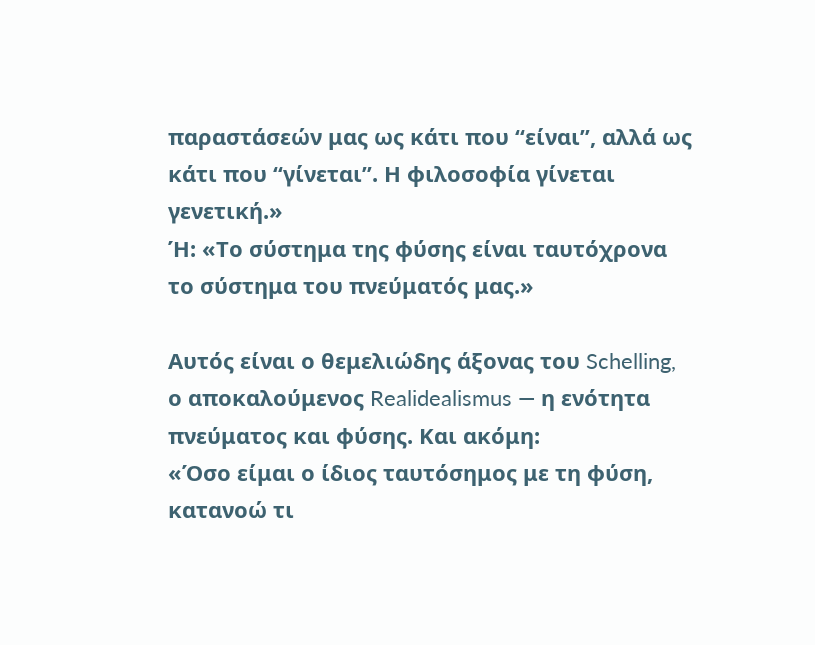παραστάσεών μας ως κάτι που “είναι”, αλλά ως κάτι που “γίνεται”. Η φιλοσοφία γίνεται γενετική.»
Ή: «Το σύστημα της φύσης είναι ταυτόχρονα το σύστημα του πνεύματός μας.»

Αυτός είναι ο θεμελιώδης άξονας του Schelling, ο αποκαλούμενος Realidealismus — η ενότητα πνεύματος και φύσης. Και ακόμη:
«Όσο είμαι ο ίδιος ταυτόσημος με τη φύση, κατανοώ τι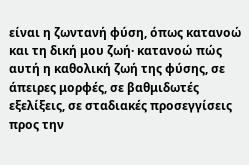είναι η ζωντανή φύση, όπως κατανοώ και τη δική μου ζωή· κατανοώ πώς αυτή η καθολική ζωή της φύσης, σε άπειρες μορφές, σε βαθμιδωτές εξελίξεις, σε σταδιακές προσεγγίσεις προς την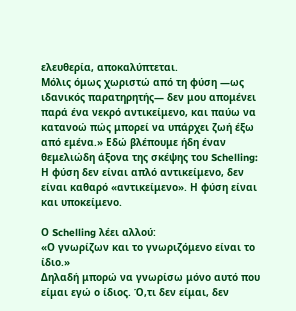ελευθερία, αποκαλύπτεται.
Μόλις όμως χωριστώ από τη φύση —ως ιδανικός παρατηρητής— δεν μου απομένει παρά ένα νεκρό αντικείμενο, και παύω να κατανοώ πώς μπορεί να υπάρχει ζωή έξω από εμένα.» Εδώ βλέπουμε ήδη έναν θεμελιώδη άξονα της σκέψης του Schelling:
Η φύση δεν είναι απλό αντικείμενο, δεν είναι καθαρό «αντικείμενο». Η φύση είναι και υποκείμενο.

Ο Schelling λέει αλλού:
«Ο γνωρίζων και το γνωριζόμενο είναι το ίδιο.»
Δηλαδή μπορώ να γνωρίσω μόνο αυτό που είμαι εγώ ο ίδιος. Ό,τι δεν είμαι, δεν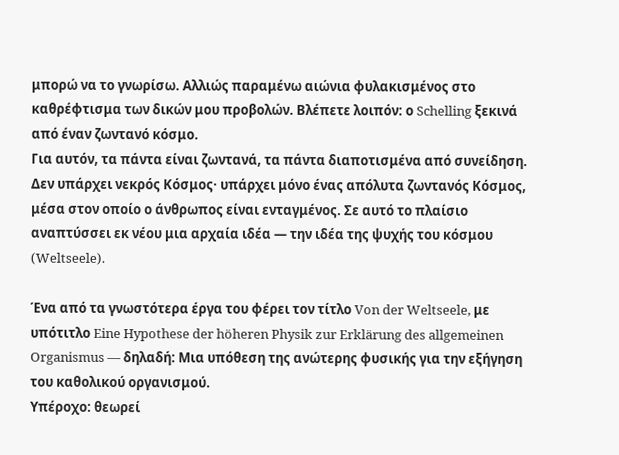μπορώ να το γνωρίσω. Αλλιώς παραμένω αιώνια φυλακισμένος στο καθρέφτισμα των δικών μου προβολών. Βλέπετε λοιπόν: ο Schelling ξεκινά από έναν ζωντανό κόσμο.
Για αυτόν, τα πάντα είναι ζωντανά, τα πάντα διαποτισμένα από συνείδηση. Δεν υπάρχει νεκρός Κόσμος· υπάρχει μόνο ένας απόλυτα ζωντανός Κόσμος, μέσα στον οποίο ο άνθρωπος είναι ενταγμένος. Σε αυτό το πλαίσιο αναπτύσσει εκ νέου μια αρχαία ιδέα — την ιδέα της ψυχής του κόσμου (Weltseele).

Ένα από τα γνωστότερα έργα του φέρει τον τίτλο Von der Weltseele, με υπότιτλο Eine Hypothese der höheren Physik zur Erklärung des allgemeinen Organismus — δηλαδή: Μια υπόθεση της ανώτερης φυσικής για την εξήγηση του καθολικού οργανισμού.
Υπέροχο: θεωρεί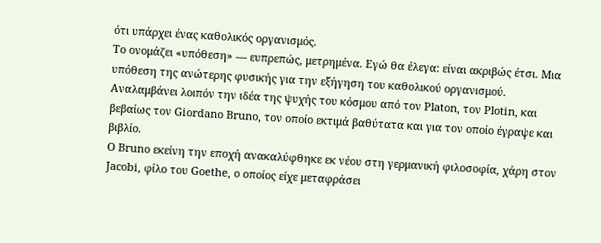ότι υπάρχει ένας καθολικός οργανισμός.
Το ονομάζει «υπόθεση» — ευπρεπώς, μετρημένα. Εγώ θα έλεγα: είναι ακριβώς έτσι. Μια υπόθεση της ανώτερης φυσικής για την εξήγηση του καθολικού οργανισμού. Αναλαμβάνει λοιπόν την ιδέα της ψυχής του κόσμου από τον Platon, τον Plotin, και βεβαίως τον Giordano Bruno, τον οποίο εκτιμά βαθύτατα και για τον οποίο έγραψε και βιβλίο.
Ο Bruno εκείνη την εποχή ανακαλύφθηκε εκ νέου στη γερμανική φιλοσοφία, χάρη στον Jacobi, φίλο του Goethe, ο οποίος είχε μεταφράσει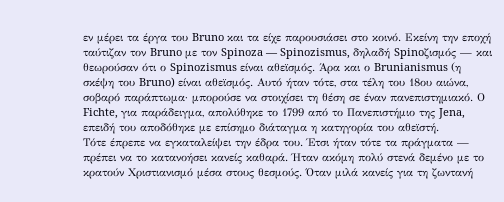εν μέρει τα έργα του Bruno και τα είχε παρουσιάσει στο κοινό. Εκείνη την εποχή ταύτιζαν τον Bruno με τον Spinoza — Spinozismus, δηλαδή Spinoζισμός — και θεωρούσαν ότι ο Spinozismus είναι αθεϊσμός. Άρα και ο Brunianismus (η σκέψη του Bruno) είναι αθεϊσμός. Αυτό ήταν τότε, στα τέλη του 18ου αιώνα, σοβαρό παράπτωμα· μπορούσε να στοιχίσει τη θέση σε έναν πανεπιστημιακό. Ο Fichte, για παράδειγμα, απολύθηκε το 1799 από το Πανεπιστήμιο της Jena, επειδή του αποδόθηκε με επίσημο διάταγμα η κατηγορία του αθεϊστή.
Τότε έπρεπε να εγκαταλείψει την έδρα του. Έτσι ήταν τότε τα πράγματα — πρέπει να το κατανοήσει κανείς καθαρά. Ήταν ακόμη πολύ στενά δεμένο με το κρατούν Χριστιανισμό μέσα στους θεσμούς. Όταν μιλά κανείς για τη ζωντανή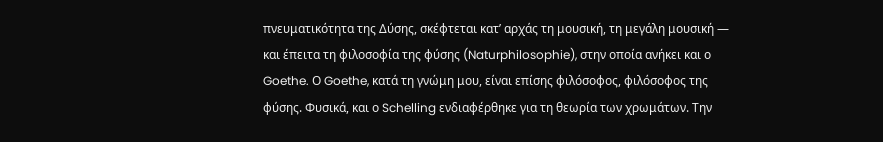πνευματικότητα της Δύσης, σκέφτεται κατ’ αρχάς τη μουσική, τη μεγάλη μουσική — και έπειτα τη φιλοσοφία της φύσης (Naturphilosophie), στην οποία ανήκει και ο Goethe. Ο Goethe, κατά τη γνώμη μου, είναι επίσης φιλόσοφος, φιλόσοφος της φύσης. Φυσικά, και ο Schelling ενδιαφέρθηκε για τη θεωρία των χρωμάτων. Την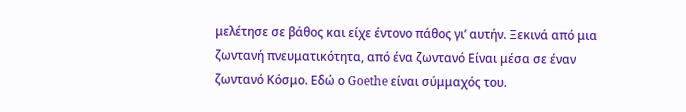μελέτησε σε βάθος και είχε έντονο πάθος γι’ αυτήν. Ξεκινά από μια ζωντανή πνευματικότητα, από ένα ζωντανό Είναι μέσα σε έναν ζωντανό Κόσμο. Εδώ ο Goethe είναι σύμμαχός του.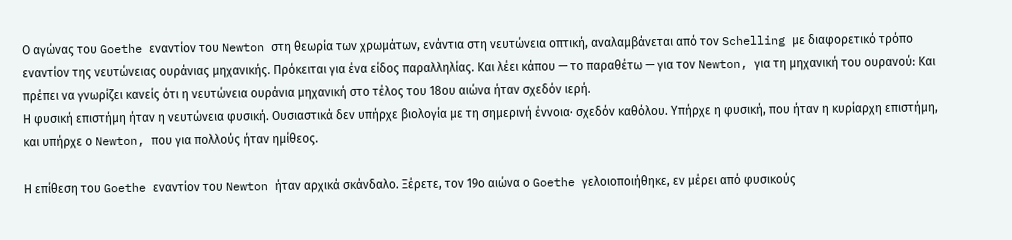Ο αγώνας του Goethe εναντίον του Newton στη θεωρία των χρωμάτων, ενάντια στη νευτώνεια οπτική, αναλαμβάνεται από τον Schelling με διαφορετικό τρόπο εναντίον της νευτώνειας ουράνιας μηχανικής. Πρόκειται για ένα είδος παραλληλίας. Και λέει κάπου — το παραθέτω — για τον Newton, για τη μηχανική του ουρανού: Και πρέπει να γνωρίζει κανείς ότι η νευτώνεια ουράνια μηχανική στο τέλος του 18ου αιώνα ήταν σχεδόν ιερή.
Η φυσική επιστήμη ήταν η νευτώνεια φυσική. Ουσιαστικά δεν υπήρχε βιολογία με τη σημερινή έννοια· σχεδόν καθόλου. Υπήρχε η φυσική, που ήταν η κυρίαρχη επιστήμη, και υπήρχε ο Newton, που για πολλούς ήταν ημίθεος.

Η επίθεση του Goethe εναντίον του Newton ήταν αρχικά σκάνδαλο. Ξέρετε, τον 19ο αιώνα ο Goethe γελοιοποιήθηκε, εν μέρει από φυσικούς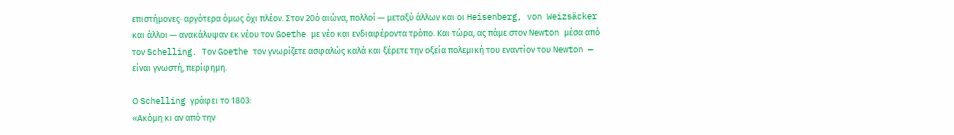επιστήμονες· αργότερα όμως όχι πλέον. Στον 20ό αιώνα, πολλοί — μεταξύ άλλων και οι Heisenberg, von Weizsäcker και άλλοι — ανακάλυψαν εκ νέου τον Goethe με νέο και ενδιαφέροντα τρόπο. Και τώρα, ας πάμε στον Newton μέσα από τον Schelling. Τον Goethe τον γνωρίζετε ασφαλώς καλά και ξέρετε την οξεία πολεμική του εναντίον του Newton — είναι γνωστή, περίφημη.

Ο Schelling γράφει το 1803:
«Ακόμη κι αν από την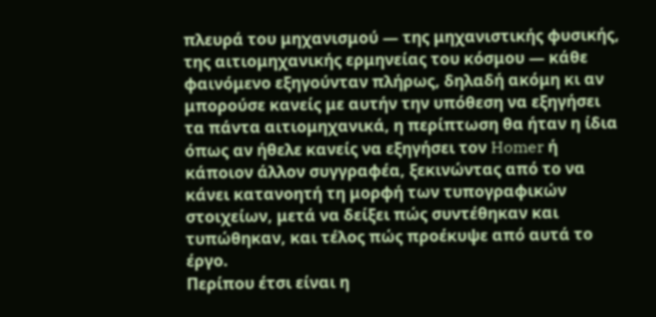πλευρά του μηχανισμού — της μηχανιστικής φυσικής, της αιτιομηχανικής ερμηνείας του κόσμου — κάθε φαινόμενο εξηγούνταν πλήρως, δηλαδή ακόμη κι αν μπορούσε κανείς με αυτήν την υπόθεση να εξηγήσει τα πάντα αιτιομηχανικά, η περίπτωση θα ήταν η ίδια όπως αν ήθελε κανείς να εξηγήσει τον Homer ή κάποιον άλλον συγγραφέα, ξεκινώντας από το να κάνει κατανοητή τη μορφή των τυπογραφικών στοιχείων, μετά να δείξει πώς συντέθηκαν και τυπώθηκαν, και τέλος πώς προέκυψε από αυτά το έργο.
Περίπου έτσι είναι η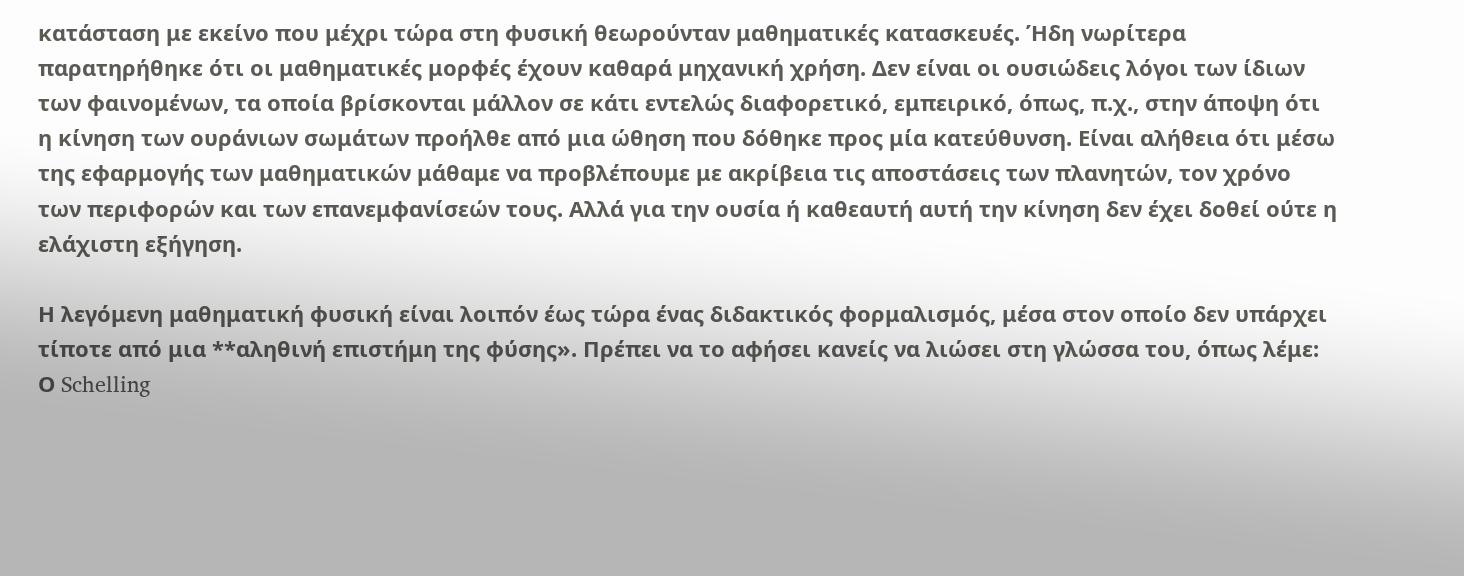κατάσταση με εκείνο που μέχρι τώρα στη φυσική θεωρούνταν μαθηματικές κατασκευές. Ήδη νωρίτερα παρατηρήθηκε ότι οι μαθηματικές μορφές έχουν καθαρά μηχανική χρήση. Δεν είναι οι ουσιώδεις λόγοι των ίδιων των φαινομένων, τα οποία βρίσκονται μάλλον σε κάτι εντελώς διαφορετικό, εμπειρικό, όπως, π.χ., στην άποψη ότι η κίνηση των ουράνιων σωμάτων προήλθε από μια ώθηση που δόθηκε προς μία κατεύθυνση. Είναι αλήθεια ότι μέσω της εφαρμογής των μαθηματικών μάθαμε να προβλέπουμε με ακρίβεια τις αποστάσεις των πλανητών, τον χρόνο των περιφορών και των επανεμφανίσεών τους. Αλλά για την ουσία ή καθεαυτή αυτή την κίνηση δεν έχει δοθεί ούτε η ελάχιστη εξήγηση.

Η λεγόμενη μαθηματική φυσική είναι λοιπόν έως τώρα ένας διδακτικός φορμαλισμός, μέσα στον οποίο δεν υπάρχει τίποτε από μια **αληθινή επιστήμη της φύσης». Πρέπει να το αφήσει κανείς να λιώσει στη γλώσσα του, όπως λέμε: Ο Schelling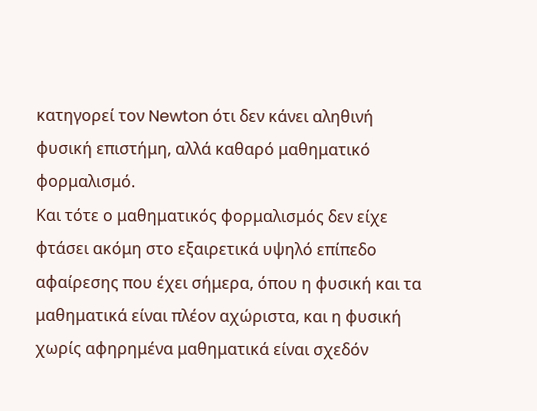κατηγορεί τον Newton ότι δεν κάνει αληθινή φυσική επιστήμη, αλλά καθαρό μαθηματικό φορμαλισμό.
Και τότε ο μαθηματικός φορμαλισμός δεν είχε φτάσει ακόμη στο εξαιρετικά υψηλό επίπεδο αφαίρεσης που έχει σήμερα, όπου η φυσική και τα μαθηματικά είναι πλέον αχώριστα, και η φυσική χωρίς αφηρημένα μαθηματικά είναι σχεδόν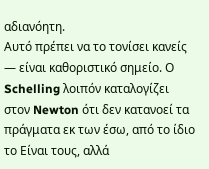αδιανόητη.
Αυτό πρέπει να το τονίσει κανείς — είναι καθοριστικό σημείο. Ο Schelling λοιπόν καταλογίζει στον Newton ότι δεν κατανοεί τα πράγματα εκ των έσω, από το ίδιο το Είναι τους, αλλά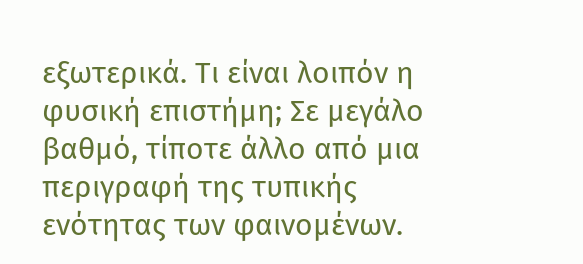εξωτερικά. Τι είναι λοιπόν η φυσική επιστήμη; Σε μεγάλο βαθμό, τίποτε άλλο από μια περιγραφή της τυπικής ενότητας των φαινομένων.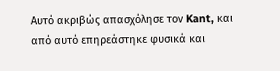Αυτό ακριβώς απασχόλησε τον Kant, και από αυτό επηρεάστηκε φυσικά και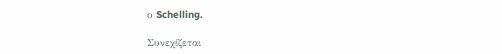ο Schelling.

Συνεχίζεται